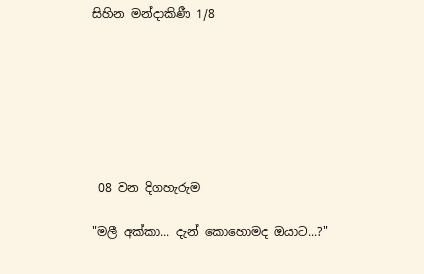සිහින මන්දාකිණී 1/8







 08 වන දිගහැරුම

"මලී අක්කා... දැන් කොහොමද ඔයාට...?"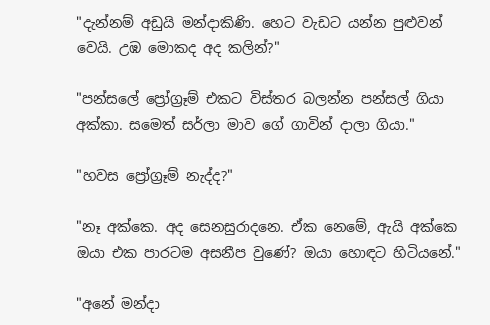"දැන්නම් අඩුයි මන්දාකිණි. හෙට වැඩට යන්න පුළුවන් වෙයි. උඹ මොකද අද කලින්?"

"පන්සලේ ප්‍රෝග්‍රෑම් එකට විස්තර බලන්න පන්සල් ගියා අක්කා. සමෙත් සර්ලා මාව ගේ ගාවින් දාලා ගියා."

"හවස ප්‍රෝග්‍රෑම් නැද්ද?"

"නෑ අක්කෙ. අද සෙනසුරාදනෙ. ඒක නෙමේ, ඇයි අක්කෙ ඔයා එක පාරටම අසනීප වුණේ? ඔයා හොඳට හිටියනේ."

"අනේ මන්දා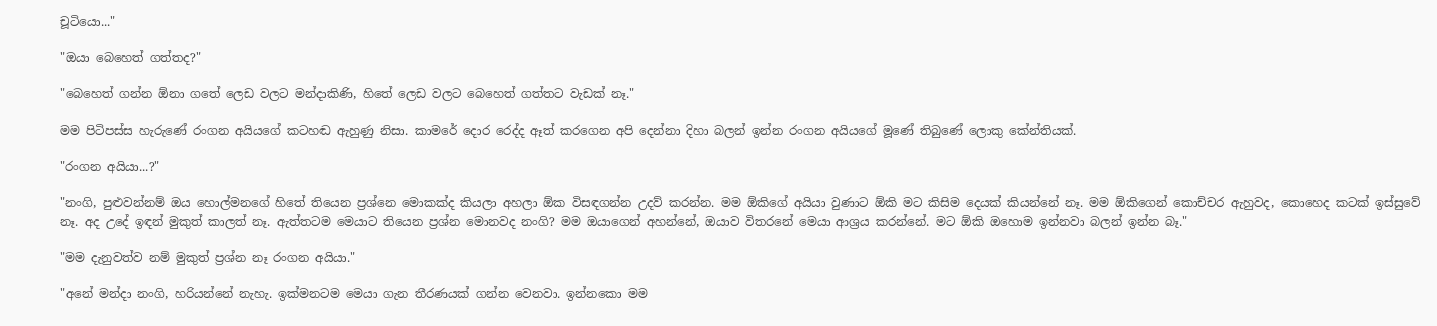චූටියො..."

"ඔයා බෙහෙත් ගත්තද?"

"බෙහෙත් ගන්න ඕනා ගතේ ලෙඩ වලට මන්දාකිණි, හිතේ ලෙඩ වලට බෙහෙත් ගත්තට වැඩක් නෑ."

මම පිටිපස්ස හැරුණේ රංගන අයියගේ කටහඬ ඇහුණු නිසා. කාමරේ දොර රෙද්ද ඈත් කරගෙන අපි දෙන්නා දිහා බලන් ඉන්න රංගන අයියගේ මූණේ තිබුණේ ලොකු කේන්තියක්.

"රංගන අයියා...?"

"නංගි, පුළුවන්නම් ඔය හොල්මනගේ හිතේ තියෙන ප්‍රශ්නෙ මොකක්ද කියලා අහලා ඕක විසඳගන්න උදව් කරන්න. මම ඕකිගේ අයියා වුණාට ඕකි මට කිසිම දෙයක් කියන්නේ නෑ. මම ඕකිගෙන් කොච්චර ඇහුවද, කොහෙද කටක් ඉස්සුවේ නෑ. අද උදේ ඉඳන් මුකුත් කාලත් නෑ. ඇත්තටම මෙයාට තියෙන ප්‍රශ්න මොනවද නංගි? මම ඔයාගෙන් අහන්නේ, ඔයාව විතරනේ මෙයා ආශ්‍රය කරන්නේ. මට ඕකි ඔහොම ඉන්නවා බලන් ඉන්න බෑ."

"මම දැනුවත්ව නම් මුකුත් ප්‍රශ්න නෑ රංගන අයියා."

"අනේ මන්දා නංගි, හරියන්නේ නැහැ. ඉක්මනටම මෙයා ගැන තීරණයක් ගන්න වෙනවා. ඉන්නකො මම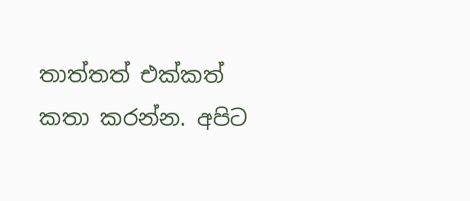තාත්තත් එක්කත් කතා කරන්න. අපිට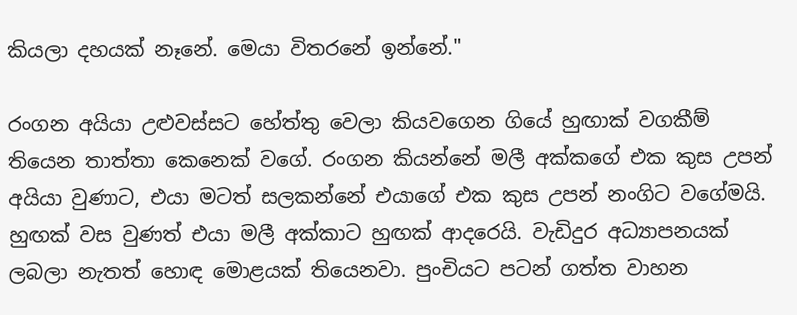කියලා දහයක් නෑනේ. මෙයා විතරනේ ඉන්නේ."

රංගන අයියා උළුවස්සට හේත්තු වෙලා කියවගෙන ගියේ හුඟාක් වගකීම් තියෙන තාත්තා කෙනෙක් වගේ. රංගන කියන්නේ මලී අක්කගේ එක කුස උපන් අයියා වුණාට, එයා මටත් සලකන්නේ එයාගේ එක කුස උපන් නංගිට වගේමයි. හුඟක් වස වුණත් එයා මලී අක්කාට හුඟක් ආදරෙයි. වැඩිදුර අධ්‍යාපනයක් ලබලා නැතත් හොඳ මොළයක් තියෙනවා. පුංචියට පටන් ගත්ත වාහන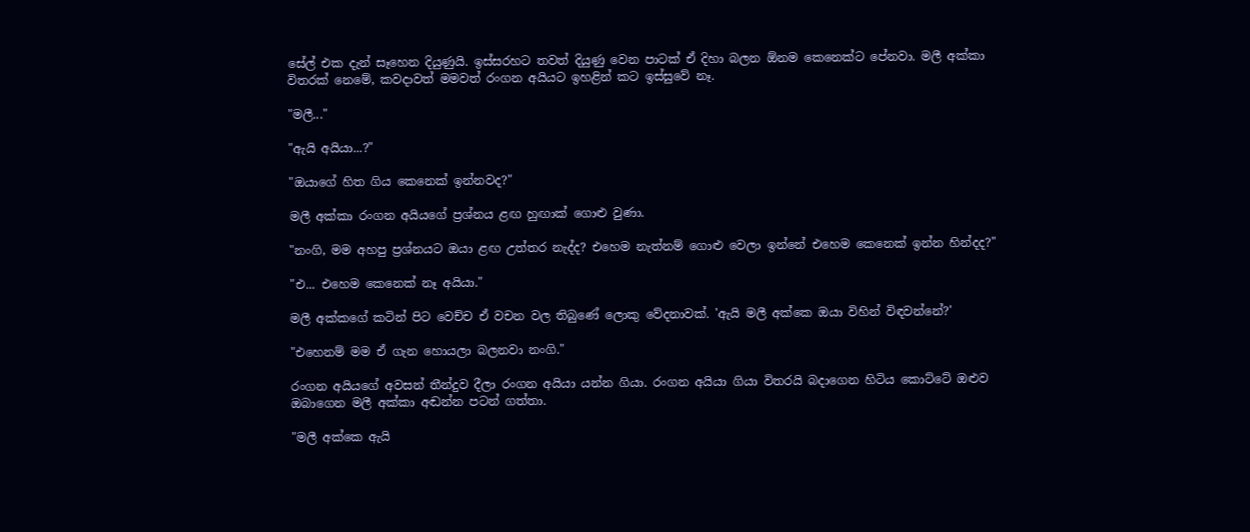සේල් එක දැන් සෑහෙන දියුණුයි. ඉස්සරහට තවත් දියුණු වෙන පාටක් ඒ දිහා බලන ඕනම කෙනෙක්ට පේනවා. මලී අක්කා විතරක් නෙමේ, කවදාවත් මමවත් රංගන අයියට ඉහළින් කට ඉස්සුවේ නෑ.

"මලී..."

"ඇයි අයියා...?"

"ඔයාගේ හිත ගිය කෙනෙක් ඉන්නවද?"

මලී අක්කා රංගන අයියගේ ප්‍රශ්නය ළඟ හුඟාක් ගොළු වුණා.

"නංගි, මම අහපු ප්‍රශ්නයට ඔයා ළඟ උත්තර නැද්ද? එහෙම නැත්නම් ගොළු වෙලා ඉන්නේ එහෙම කෙනෙක් ඉන්න හින්දද?"

"එ... එහෙම කෙනෙක් නෑ අයියා."

මලී අක්කගේ කටින් පිට වෙච්ච ඒ වචන වල තිබුණේ ලොකු වේදනාවක්. 'ඇයි මලී අක්කෙ ඔයා විහින් විඳවන්නේ?'

"එහෙනම් මම ඒ ගැන හොයලා බලනවා නංගි."

රංගන අයියගේ අවසන් තීන්දුව දීලා රංගන අයියා යන්න ගියා. රංගන අයියා ගියා විතරයි බදාගෙන හිටිය කොට්ටේ ඔළුව ඔබාගෙන මලී අක්කා අඬන්න පටන් ගත්තා.

"මලී අක්කෙ ඇයි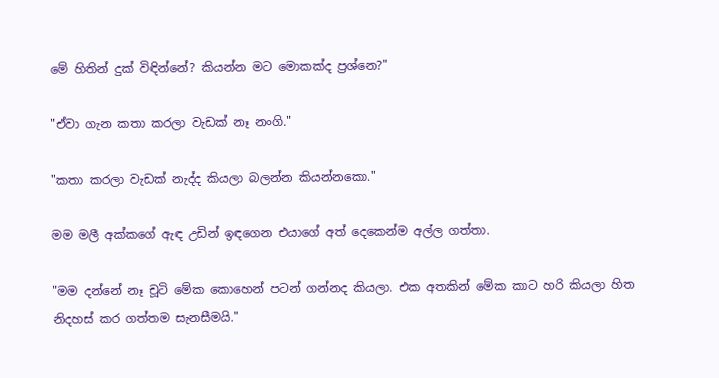මේ හිතින් දුක් විඳින්නේ? කියන්න මට මොකක්ද ප්‍රශ්නෙ?"

"ඒවා ගැන කතා කරලා වැඩක් නෑ නංගි."

"කතා කරලා වැඩක් නැද්ද කියලා බලන්න කියන්නකො."

මම මලී අක්කගේ ඇඳ උඩින් ඉඳගෙන එයාගේ අත් දෙකෙන්ම අල්ල ගත්තා.

"මම දන්නේ නෑ චූටි මේක කොහෙන් පටන් ගන්නද කියලා. එක අතකින් මේක කාට හරි කියලා හිත නිදහස් කර ගත්තම සැනසීමයි."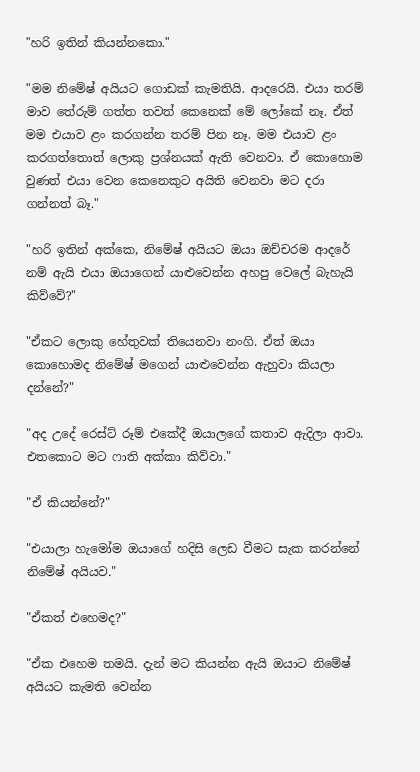"හරි ඉතින් කියන්නකො."

"මම නිමේෂ් අයියට ගොඩක් කැමතියි. ආදරෙයි. එයා තරම් මාව තේරුම් ගත්ත තවත් කෙනෙක් මේ ලෝකේ නෑ. ඒත් මම එයාව ළං කරගන්න තරම් පින නෑ. මම එයාව ළං කරගත්තොත් ලොකු ප්‍රශ්නයක් ඇති වෙනවා. ඒ කොහොම වුණත් එයා වෙන කෙනෙකුට අයිති වෙනවා මට දරා ගන්නත් බෑ."

"හරි ඉතින් අක්කෙ, නිමේෂ් අයියට ඔයා ඔච්චරම ආදරේ නම් ඇයි එයා ඔයාගෙන් යාළුවෙන්න අහපු වෙලේ බැහැයි කිව්වේ?"

"ඒකට ලොකු හේතුවක් තියෙනවා නංගි. ඒත් ඔයා කොහොමද නිමේෂ් මගෙන් යාළුවෙන්න ඇහුවා කියලා දන්නේ?"

"අද උදේ රෙස්ට් රූම් එකේදී ඔයාලගේ කතාව ඇදිලා ආවා. එතකොට මට ෆාති අක්කා කිව්වා."

"ඒ කියන්නේ?"

"එයාලා හැමෝම ඔයාගේ හදිසි ලෙඩ වීමට සැක කරන්නේ නිමේෂ් අයියව."

"ඒකත් එහෙමද?"

"ඒක එහෙම තමයි. දැන් මට කියන්න ඇයි ඔයාට නිමේෂ් අයියට කැමති වෙන්න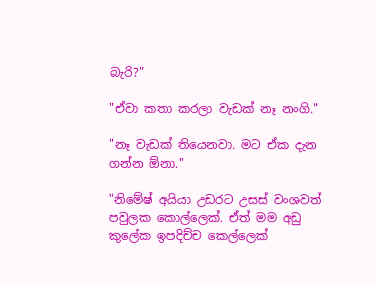බැරි?"

"ඒවා කතා කරලා වැඩක් නෑ නංගි."

"නෑ වැඩක් තියෙනවා. මට ඒක දැන ගන්න ඕනා."

"නිමේෂ් අයියා උඩරට උසස් වංශවත් පවුලක කොල්ලෙක්. ඒත් මම අඩු කුලේක ඉපදිච්ච කෙල්ලෙක්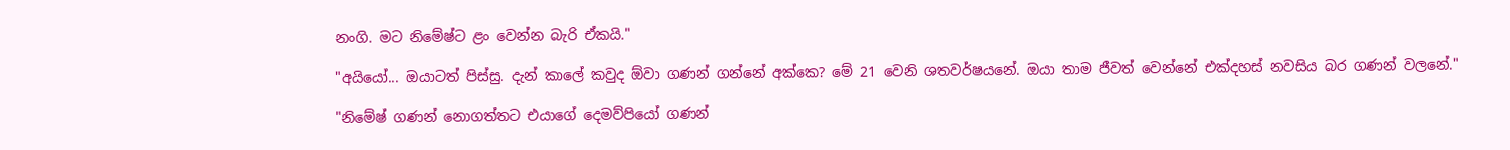නංගි. මට නිමේෂ්ට ළං වෙන්න බැරි ඒකයි."

"අයියෝ... ඔයාටත් පිස්සු. දැන් කාලේ කවුද ඕවා ගණන් ගන්නේ අක්කෙ? මේ 21 වෙනි ශතවර්ෂයනේ. ඔයා තාම ජීවත් වෙන්නේ එක්දහස් නවසිය බර ගණන් වලනේ."

"නිමේෂ් ගණන් නොගත්තට එයාගේ දෙමව්පියෝ ගණන්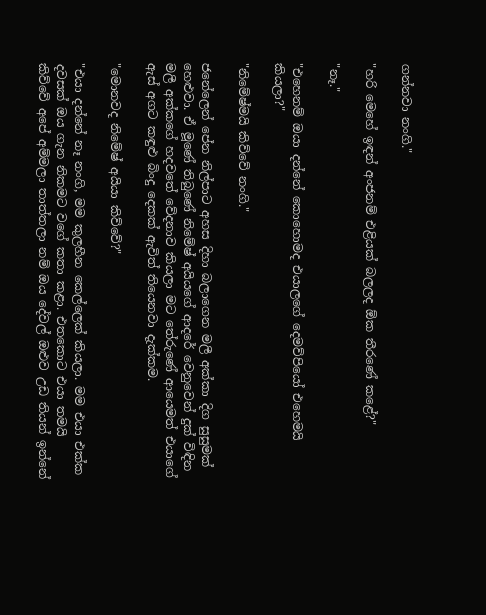ගන්නවා නංගි."

"හරි මෙහේ ඉඳන් අංජනම් එළියක් බලලද ඕක තීරණේ කළේ?"

"නෑ."

"එහෙනම් ඔයා දන්නේ කොහොමද එයාලගේ දෙමව්පියෝ එහෙමයි කියලා?"

"නිමේෂ්මයි කිව්වේ නංගි."

ජනේලෙන් පේන නිල්පාට අහස දිහා බලාගෙන මලී අක්කා දිග සුසුමක් හෙළුවා. ඒ මූණේ තිබුණේ නිමේෂ් අයියගේ ආදරේ වෙනුවෙන් දුක් විඳින මලී අක්කගේ හදවතේ වේදනාව කියලා මට තේරුණේ ආයෙමත් එයාගේ ඇස් අගට කඳුළු බිංදු දෙකක් ඇවිත් තියෙනවා දැක්කම.

"මොනවද නිමේෂ් අයියා කිව්වේ?"

"එයා දන්නේ නෑ නංගි, මම කුලහීන කෙල්ලෙක් කියලා. මම එයා එක්ක දවසක් ඔය ගැන නිකමට වගේ කතා කළා. එතකොට එයා තමයි කිව්වේ අපේ අම්මලා තාත්තලා නම් ඔය දේවල් ඔළුව උඩ තියන් ඉන්නේ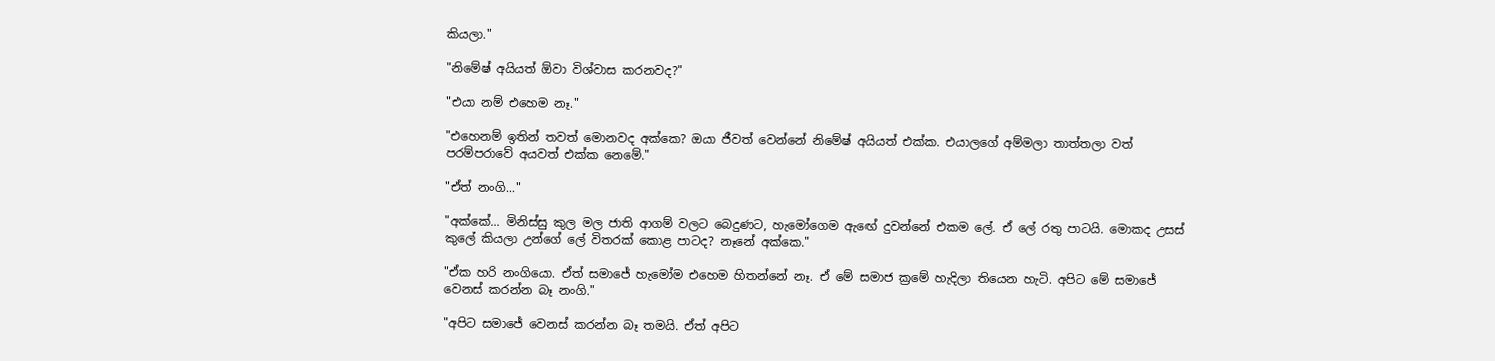කියලා."

"නිමේෂ් අයියත් ඕවා විශ්වාස කරනවද?"

"එයා නම් එහෙම නෑ."

"එහෙනම් ඉතින් තවත් මොනවද අක්කෙ? ඔයා ජීවත් වෙන්නේ නිමේෂ් අයියත් එක්ක. එයාලගේ අම්මලා තාත්තලා වත් පරම්පරාවේ අයවත් එක්ක නෙමේ."

"ඒත් නංගි..."

"අක්කේ... මිනිස්සු කුල මල ජාති ආගම් වලට බෙදුණට, හැමෝගෙම ඇඟේ දුවන්නේ එකම ලේ. ඒ ලේ රතු පාටයි. මොකද උසස් කුලේ කියලා උන්ගේ ලේ විතරක් කොළ පාටද? නෑනේ අක්කෙ."

"ඒක හරි නංගියො. ඒත් සමාජේ හැමෝම එහෙම හිතන්නේ නෑ. ඒ මේ සමාජ ක්‍රමේ හැදිලා තියෙන හැටි. අපිට මේ සමාජේ වෙනස් කරන්න බෑ නංගි."

"අපිට සමාජේ වෙනස් කරන්න බෑ තමයි. ඒත් අපිට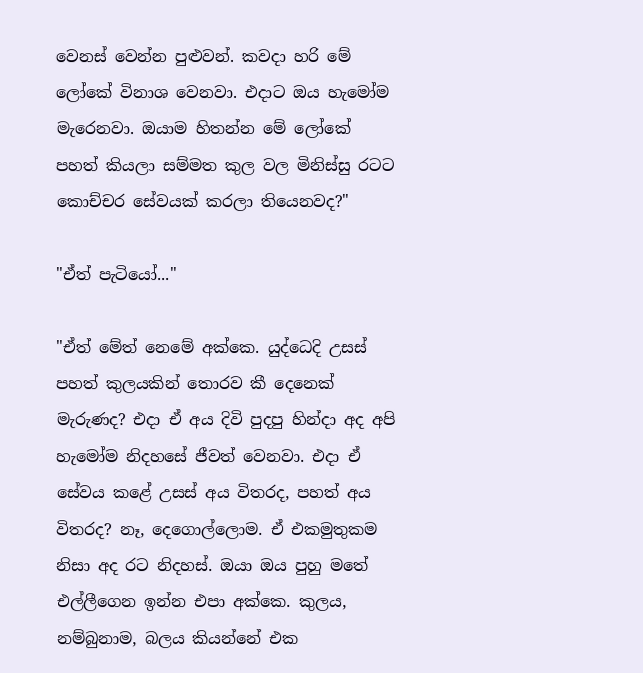වෙනස් වෙන්න පුළුවන්. කවදා හරි මේ ලෝකේ විනාශ වෙනවා. එදාට ඔය හැමෝම මැරෙනවා. ඔයාම හිතන්න මේ ලෝකේ පහත් කියලා සම්මත කුල වල මිනිස්සු රටට කොච්චර සේවයක් කරලා තියෙනවද?"

"ඒත් පැටියෝ..."

"ඒත් මේත් නෙමේ අක්කෙ. යුද්ධෙදි උසස් පහත් කුලයකින් තොරව කී දෙනෙක් මැරුණද? එදා ඒ අය දිවි පුදපු හින්දා අද අපි හැමෝම නිදහසේ ජීවත් වෙනවා. එදා ඒ සේවය කළේ උසස් අය විතරද, පහත් අය විතරද? නෑ, දෙගොල්ලොම. ඒ එකමුතුකම නිසා අද රට නිදහස්. ඔයා ඔය පුහු මතේ එල්ලීගෙන ඉන්න එපා අක්කෙ. කුලය, නම්බුනාම, බලය කියන්නේ එක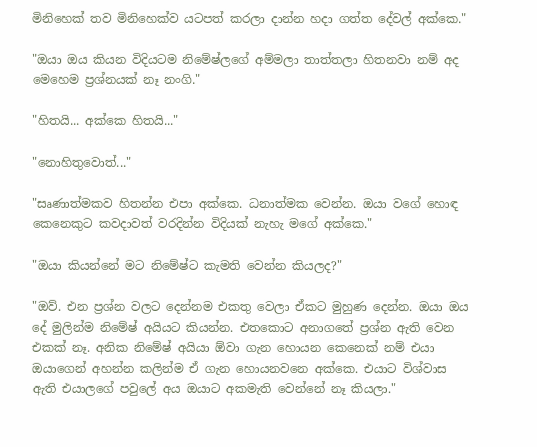මිනිහෙක් තව මිනිහෙක්ව යටපත් කරලා දාන්න හදා ගත්ත දේවල් අක්කෙ."

"ඔයා ඔය කියන විදියටම නිමේෂ්ලගේ අම්මලා තාත්තලා හිතනවා නම් අද මෙහෙම ප්‍රශ්නයක් නෑ නංගි."

"හිතයි... අක්කෙ හිතයි..."

"නොහිතුවොත්..."

"සෘණාත්මකව හිතන්න එපා අක්කෙ. ධනාත්මක වෙන්න. ඔයා වගේ හොඳ කෙනෙකුට කවදාවත් වරදින්න විදියක් නැහැ මගේ අක්කෙ."

"ඔයා කියන්නේ මට නිමේෂ්ට කැමති වෙන්න කියලද?"

"ඔව්. එන ප්‍රශ්න වලට දෙන්නම එකතු වෙලා ඒකට මුහුණ දෙන්න. ඔයා ඔය දේ මුලින්ම නිමේෂ් අයියට කියන්න. එතකොට අනාගතේ ප්‍රශ්න ඇති වෙන එකක් නෑ. අනික නිමේෂ් අයියා ඕවා ගැන හොයන කෙනෙක් නම් එයා ඔයාගෙන් අහන්න කලින්ම ඒ ගැන හොයනවනෙ අක්කෙ. එයාට විශ්වාස ඇති එයාලගේ පවුලේ අය ඔයාට අකමැති වෙන්නේ නෑ කියලා."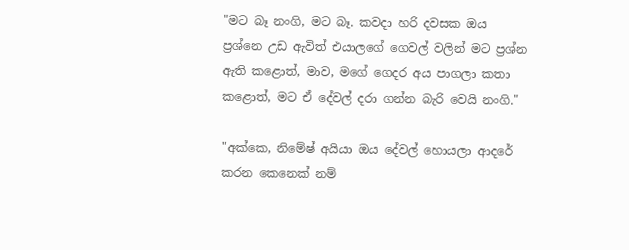"මට බෑ නංගි, මට බෑ. කවදා හරි දවසක ඔය ප්‍රශ්නෙ උඩ ඇවිත් එයාලගේ ගෙවල් වලින් මට ප්‍රශ්න ඇති කළොත්, මාව, මගේ ගෙදර අය පාගලා කතා කළොත්, මට ඒ දේවල් දරා ගන්න බැරි වෙයි නංගි."

"අක්කෙ, නිමේෂ් අයියා ඔය දේවල් හොයලා ආදරේ කරන කෙනෙක් නම්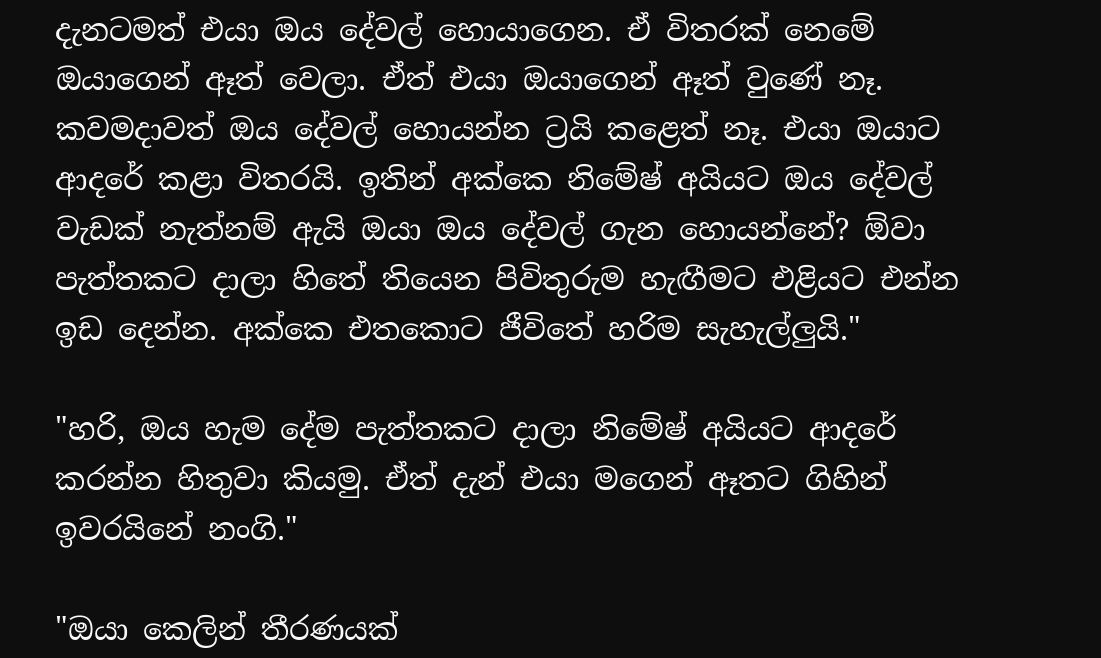දැනටමත් එයා ඔය දේවල් හොයාගෙන. ඒ විතරක් නෙමේ ඔයාගෙන් ඈත් වෙලා. ඒත් එයා ඔයාගෙන් ඈත් වුණේ නෑ. කවමදාවත් ඔය දේවල් හොයන්න ට්‍රයි කළෙත් නෑ. එයා ඔයාට ආදරේ කළා විතරයි. ඉතින් අක්කෙ නිමේෂ් අයියට ඔය දේවල් වැඩක් නැත්නම් ඇයි ඔයා ඔය දේවල් ගැන හොයන්නේ? ඕවා පැත්තකට දාලා හිතේ තියෙන පිවිතුරුම හැඟීමට එළියට එන්න ඉඩ දෙන්න. අක්කෙ එතකොට ජීවිතේ හරිම සැහැල්ලුයි."

"හරි, ඔය හැම දේම පැත්තකට දාලා නිමේෂ් අයියට ආදරේ කරන්න හිතුවා කියමු. ඒත් දැන් එයා මගෙන් ඈතට ගිහින් ඉවරයිනේ නංගි."

"ඔයා කෙලින් තීරණයක්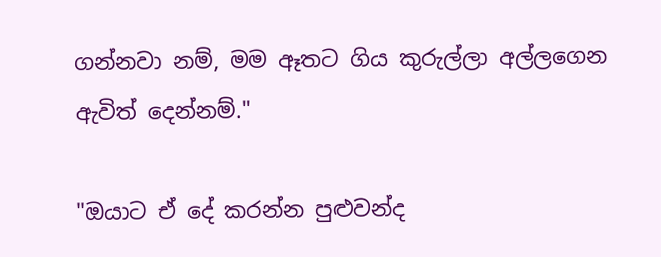ගන්නවා නම්, මම ඈතට ගිය කුරුල්ලා අල්ලගෙන ඇවිත් දෙන්නම්."

"ඔයාට ඒ දේ කරන්න පුළුවන්ද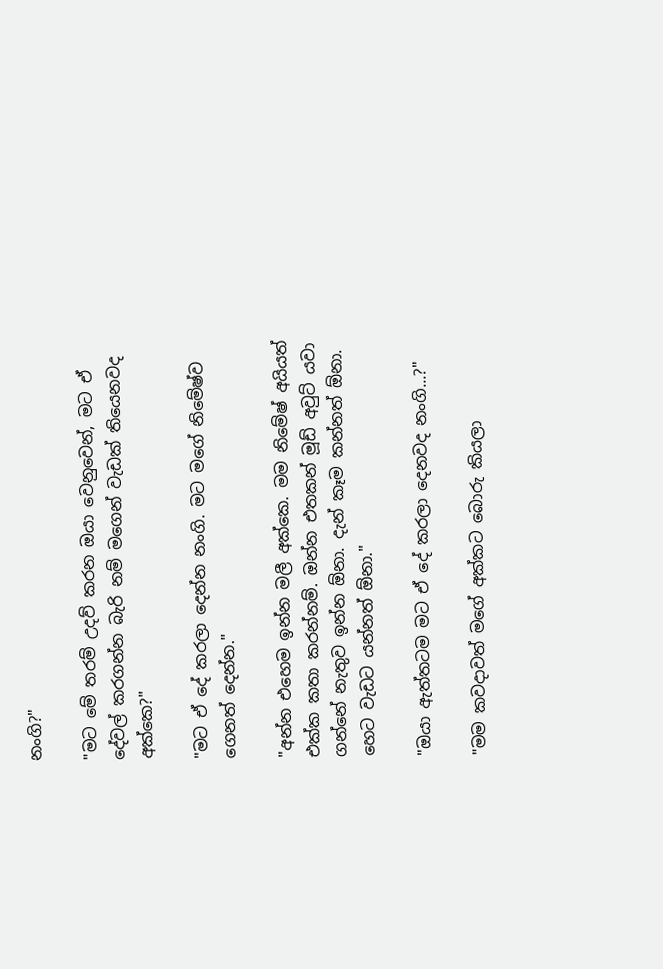නංගි?"

"මට මේ තරම් උදව් කරන ඔයා වෙනුවෙන්, මට ඒ දේවල් කරගන්න බැරි නම් මගෙන් වැඩක් තියෙනවද අක්කෙ?"

"මට ඒ දේ කරලා දෙන්න නංගි. මට මගේ නිමේෂ්ව ගෙනත් දෙන්න."

"අන්න එහෙම ඉන්න මලී අක්කෙ. මම නිමේෂ් අයියත් එක්ක කතා කරන්නම්. ඔන්න එතකන් මූඩ් අවුට් යවා ගන්නේ නැතුව ඉන්න ඕනා. දැන් කෑම කන්නත් ඕනා. හෙට වැඩට යන්නත් ඕනා."

"ඔයා ඇත්තටම මට ඒ දේ කරලා දෙනවද නංගි...?"

"මම කවදාවත් මගේ අක්කට බොරු කියලා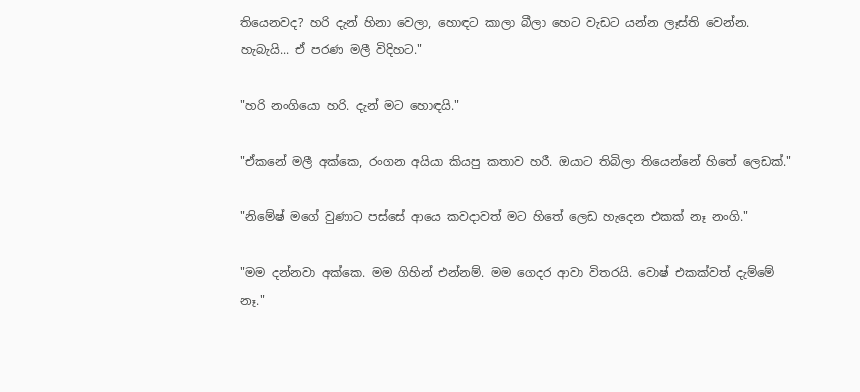තියෙනවද? හරි දැන් හිනා වෙලා, හොඳට කාලා බීලා හෙට වැඩට යන්න ලෑස්ති වෙන්න. හැබැයි... ඒ පරණ මලී විදිහට."

"හරි නංගියො හරි. දැන් මට හොඳයි."

"ඒකනේ මලී අක්කෙ, රංගන අයියා කියපු කතාව හරී. ඔයාට තිබිලා තියෙන්නේ හිතේ ලෙඩක්."

"නිමේෂ් මගේ වුණාට පස්සේ ආයෙ කවදාවත් මට හිතේ ලෙඩ හැදෙන එකක් නෑ නංගි."

"මම දන්නවා අක්කෙ. මම ගිහින් එන්නම්. මම ගෙදර ආවා විතරයි. වොෂ් එකක්වත් දැම්මේ නෑ."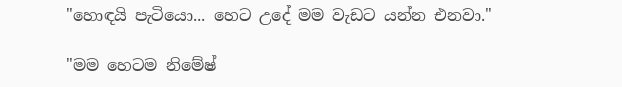"හොඳයි පැටියො... හෙට උදේ මම වැඩට යන්න එනවා."

"මම හෙටම නිමේෂ්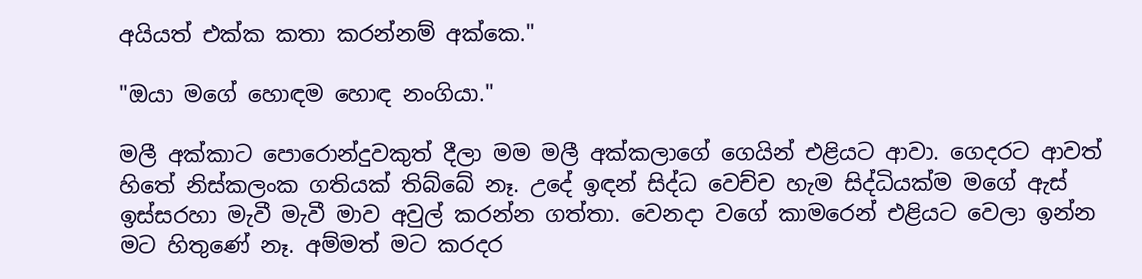අයියත් එක්ක කතා කරන්නම් අක්කෙ."

"ඔයා මගේ හොඳම හොඳ නංගියා."

මලී අක්කාට පොරොන්දුවකුත් දීලා මම මලී අක්කලාගේ ගෙයින් එළියට ආවා. ගෙදරට ආවත් හිතේ නිස්කලංක ගතියක් තිබ්බේ නෑ. උදේ ඉඳන් සිද්ධ වෙච්ච හැම සිද්ධියක්ම මගේ ඇස් ඉස්සරහා මැවී මැවී මාව අවුල් කරන්න ගත්තා. වෙනදා වගේ කාමරෙන් එළියට වෙලා ඉන්න මට හිතුණේ නෑ. අම්මත් මට කරදර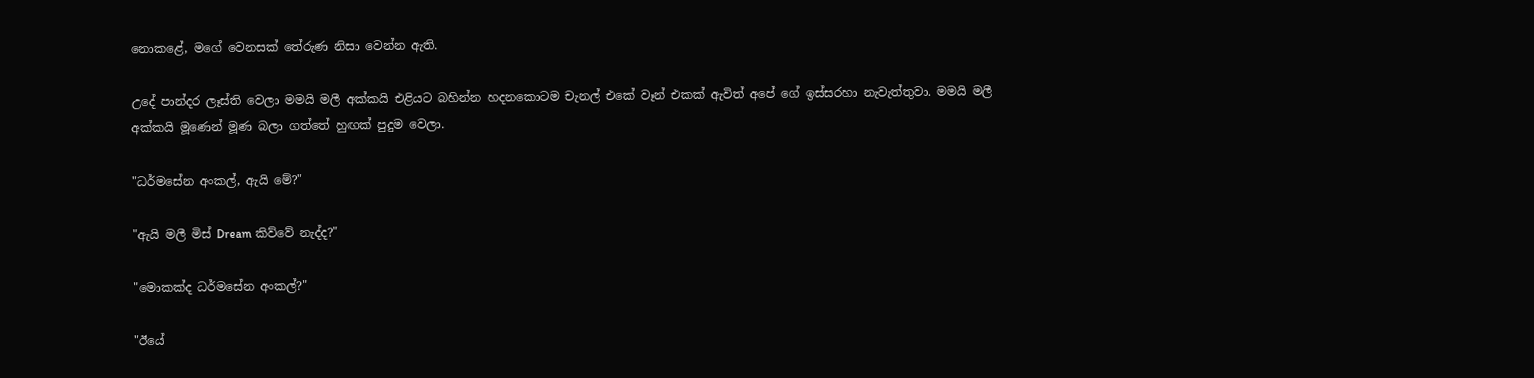නොකළේ, මගේ වෙනසක් තේරුණ නිසා වෙන්න ඇති.

උදේ පාන්දර ලෑස්ති වෙලා මමයි මලී අක්කයි එළියට බහින්න හදනකොටම චැනල් එකේ වෑන් එකක් ඇවිත් අපේ ගේ ඉස්සරහා නැවැත්තුවා. මමයි මලී අක්කයි මූණෙන් මූණ බලා ගත්තේ හුඟක් පුදුම වෙලා.

"ධර්මසේන අංකල්, ඇයි මේ?"

"ඇයි මලී මිස් Dream කිව්වේ නැද්ද?"

"මොකක්ද ධර්මසේන අංකල්?"

"ඊයේ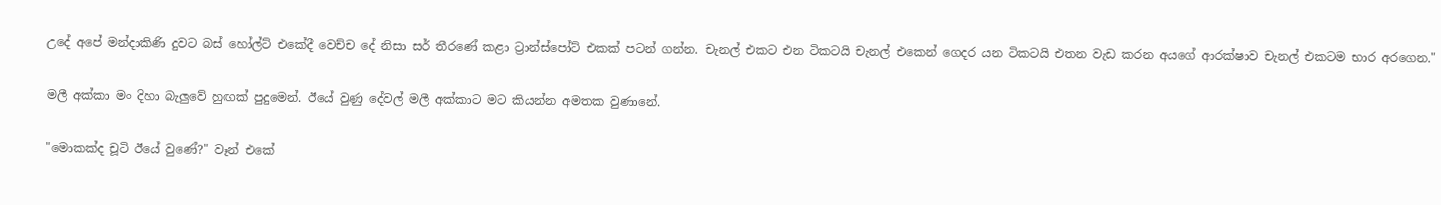උදේ අපේ මන්දාකිණි දුවට බස් හෝල්ට් එකේදී වෙච්ච දේ නිසා සර් තීරණේ කළා ට්‍රාන්ස්පෝට් එකක් පටන් ගන්න. චැනල් එකට එන ටිකටයි චැනල් එකෙන් ගෙදර යන ටිකටයි එතන වැඩ කරන අයගේ ආරක්ෂාව චැනල් එකටම භාර අරගෙන."

මලී අක්කා මං දිහා බැලුවේ හුඟක් පුදුමෙන්. ඊයේ වුණු දේවල් මලී අක්කාට මට කියන්න අමතක වුණානේ.

"මොකක්ද චූටි ඊයේ වුණේ?" වෑන් එකේ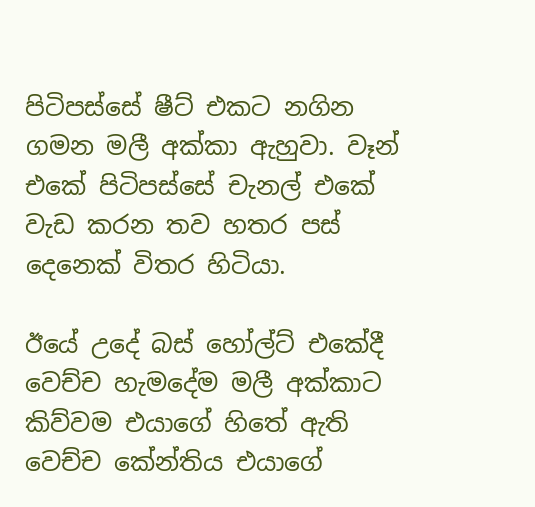පිටිපස්සේ ෂීට් එකට නගින ගමන මලී අක්කා ඇහුවා. වෑන් එකේ පිටිපස්සේ චැනල් එකේ වැඩ කරන තව හතර පස් දෙනෙක් විතර හිටියා.

ඊයේ උදේ බස් හෝල්ට් එකේදී වෙච්ච හැමදේම මලී අක්කාට කිව්වම එයාගේ හිතේ ඇති වෙච්ච කේන්තිය එයාගේ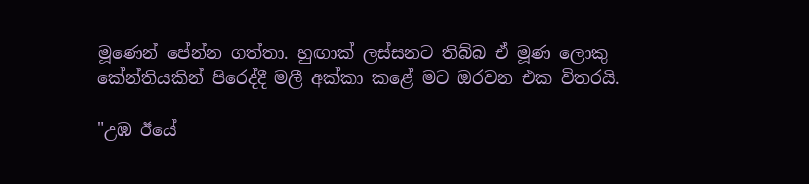මූණෙන් පේන්න ගත්තා. හුඟාක් ලස්සනට තිබ්බ ඒ මූණ ලොකු කේන්තියකින් පිරෙද්දී මලී අක්කා කළේ මට ඔරවන එක විතරයි.

"උඹ ඊයේ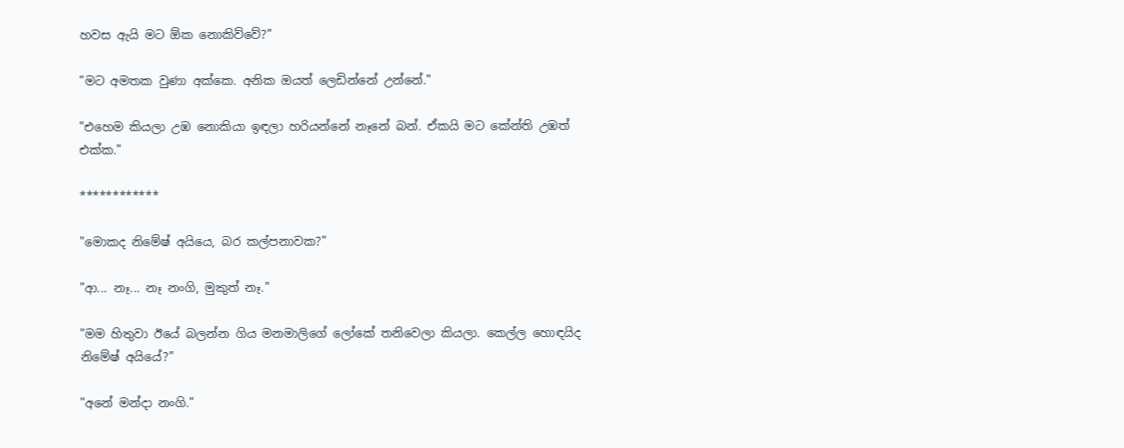හවස ඇයි මට ඕක නොකිව්වේ?"

"මට අමතක වුණා අක්කෙ. අනික ඔයත් ලෙඩින්නේ උන්නේ."

"එහෙම කියලා උඹ නොකියා ඉඳලා හරියන්නේ නෑනේ බන්. ඒකයි මට කේන්ති උඹත් එක්ක."

************

"මොකද නිමේෂ් අයියෙ, බර කල්පනාවක?"

"ආ... නෑ... නෑ නංගි, මුකුත් නෑ."

"මම හිතුවා ඊයේ බලන්න ගිය මනමාලිගේ ලෝකේ තනිවෙලා කියලා. කෙල්ල හොඳයිද නිමේෂ් අයියේ?"

"අනේ මන්දා නංගි."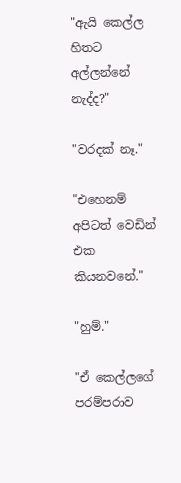"ඇයි කෙල්ල හිතට අල්ලන්නේ නැද්ද?"

"වරදක් නෑ."

"එහෙනම් අපිටත් වෙඩින් එක කියනවනේ."

"හුම්."

"ඒ කෙල්ලගේ පරම්පරාව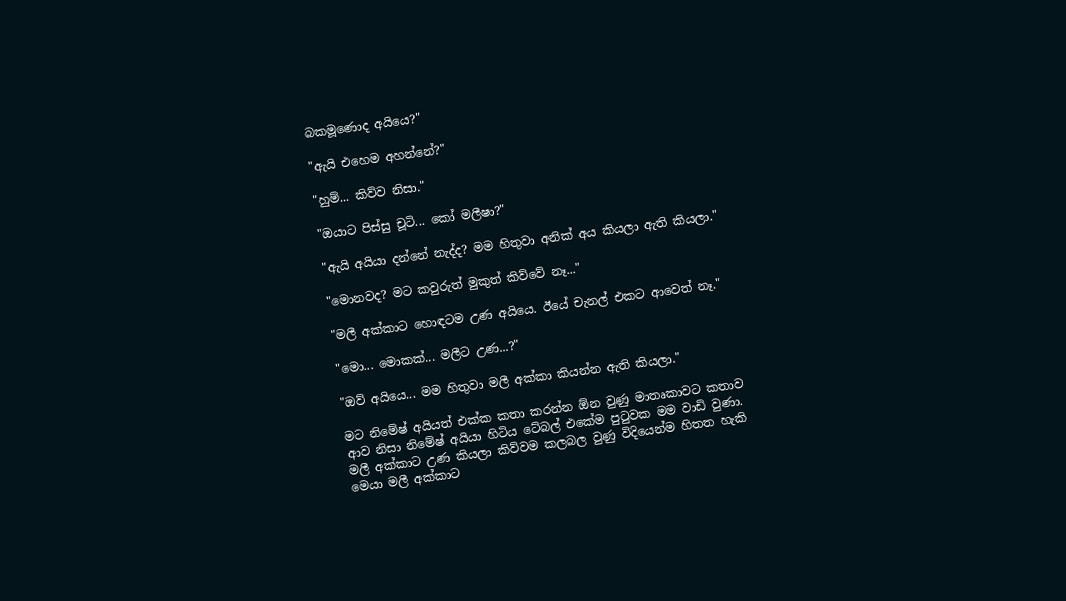බකමූණොද අයියෙ?"

"ඇයි එහෙම අහන්නේ?"

"හුම්... කිව්ව නිසා."

"ඔයාට පිස්සු චූටි... කෝ මලීෂා?"

"ඇයි අයියා දන්නේ නැද්ද? මම හිතුවා අනික් අය කියලා ඇති කියලා."

"මොනවද? මට කවුරුත් මුකුත් කිව්වේ නෑ..."

"මලී අක්කාට හොඳටම උණ අයියෙ. ඊයේ චැනල් එකට ආවෙත් නෑ."

"මො... මොකක්... මලීට උණ...?"

"ඔව් අයියෙ... මම හිතුවා මලී අක්කා කියන්න ඇති කියලා."

මට නිමේෂ් අයියත් එක්ක කතා කරන්න ඕන වුණු මාතෘකාවට කතාව ආව නිසා නිමේෂ් අයියා හිටිය ටේබල් එකේම පුටුවක මම වාඩි වුණා. මලී අක්කාට උණ කියලා කිව්වම කලබල වුණු විදියෙන්ම හිතත හැකි මෙයා මලී අක්කාට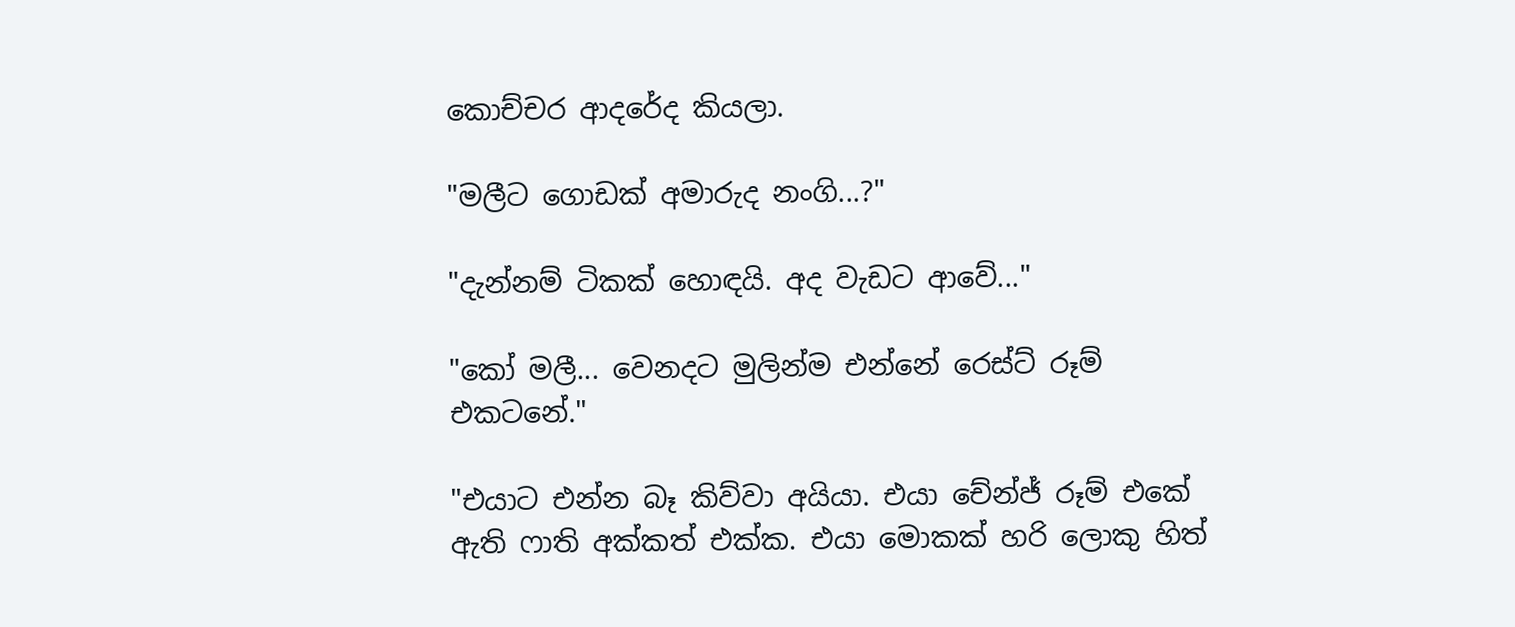කොච්චර ආදරේද කියලා.

"මලීට ගොඩක් අමාරුද නංගි...?"

"දැන්නම් ටිකක් හොඳයි. අද වැඩට ආවේ..."

"කෝ මලී... වෙනදට මුලින්ම එන්නේ රෙස්ට් රූම් එකටනේ."

"එයාට එන්න බෑ කිව්වා අයියා. එයා චේන්ජ් රූම් එකේ ඇති ෆාති අක්කත් එක්ක. එයා මොකක් හරි ලොකු හිත්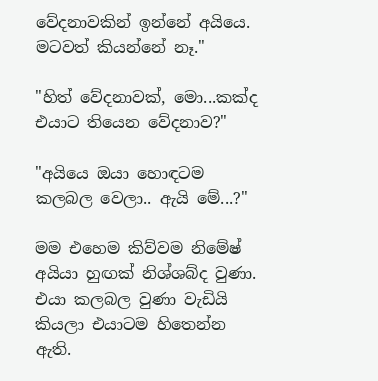වේදනාවකින් ඉන්නේ අයියෙ. මටවත් කියන්නේ නෑ."

"හිත් වේදනාවක්, මො...කක්ද එයාට තියෙන වේදනාව?"

"අයියෙ ඔයා හොඳටම කලබල වෙලා.. ඇයි මේ...?"

මම එහෙම කිව්වම නිමේෂ් අයියා හුඟක් නිශ්ශබ්ද වුණා. එයා කලබල වුණා වැඩියි කියලා එයාටම හිතෙන්න ඇති.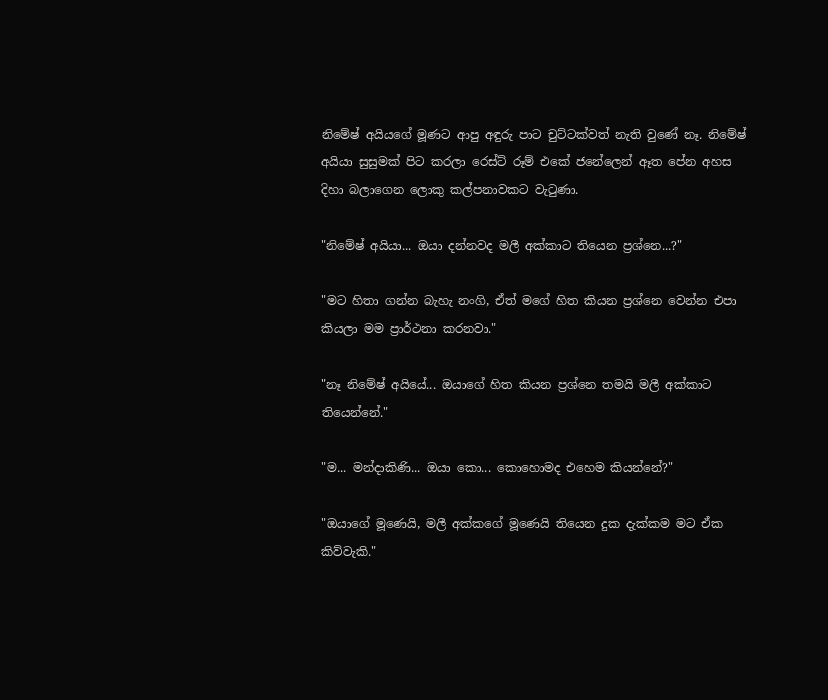නිමේෂ් අයියගේ මූණට ආපු අඳුරු පාට චුට්ටක්වත් නැති වුණේ නෑ. නිමේෂ් අයියා සුසුමක් පිට කරලා රෙස්ට් රූම් එකේ ජනේලෙන් ඈත පේන අහස දිහා බලාගෙන ලොකු කල්පනාවකට වැටුණා.

"නිමේෂ් අයියා... ඔයා දන්නවද මලී අක්කාට තියෙන ප්‍රශ්නෙ...?"

"මට හිතා ගන්න බැහැ නංගි, ඒත් මගේ හිත කියන ප්‍රශ්නෙ වෙන්න එපා කියලා මම ප්‍රාර්ථනා කරනවා."

"නෑ නිමේෂ් අයියේ... ඔයාගේ හිත කියන ප්‍රශ්නෙ තමයි මලී අක්කාට තියෙන්නේ."

"ම... මන්දාකිණි... ඔයා කො... කොහොමද එහෙම කියන්නේ?"

"ඔයාගේ මූණෙයි, මලී අක්කගේ මූණෙයි තියෙන දුක දැක්කම මට ඒක කිව්වැකි."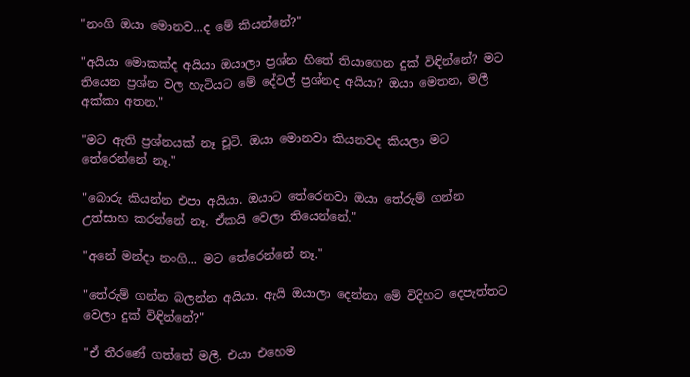"නංගි ඔයා මොනව...ද මේ කියන්නේ?"

"අයියා මොකක්ද අයියා ඔයාලා ප්‍රශ්න හිතේ තියාගෙන දුක් විඳින්නේ? මට තියෙන ප්‍රශ්න වල හැටියට මේ දේවල් ප්‍රශ්නද අයියා? ඔයා මෙතන, මලී අක්කා අතන."

"මට ඇති ප්‍රශ්නයක් නෑ චූටි. ඔයා මොනවා කියනවද කියලා මට තේරෙන්නේ නෑ."

"බොරු කියන්න එපා අයියා. ඔයාට තේරෙනවා ඔයා තේරුම් ගන්න උත්සාහ කරන්නේ නෑ. ඒකයි වෙලා තියෙන්නේ."

"අනේ මන්දා නංගි... මට තේරෙන්නේ නෑ."

"තේරුම් ගන්න බලන්න අයියා. ඇයි ඔයාලා දෙන්නා මේ විදිහට දෙපැත්තට වෙලා දුක් විඳින්නේ?"

"ඒ තීරණේ ගත්තේ මලී. එයා එහෙම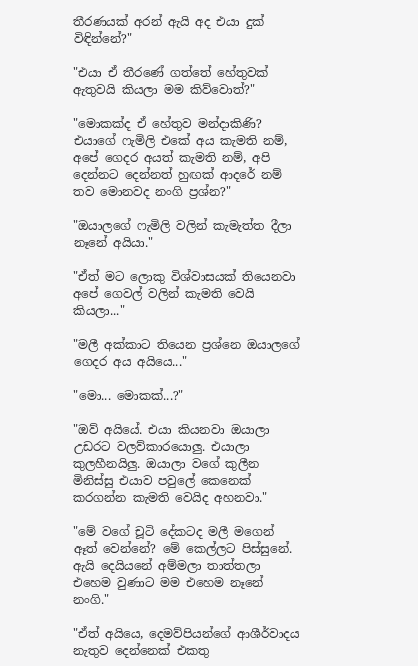තීරණයක් අරන් ඇයි අද එයා දුක් විඳින්නේ?"

"එයා ඒ තීරණේ ගත්තේ හේතුවක් ඇතුවයි කියලා මම කිව්වොත්?"

"මොකක්ද ඒ හේතුව මන්දාකිණි? එයාගේ ෆැමිලි එකේ අය කැමති නම්, අපේ ගෙදර අයත් කැමති නම්, අපි දෙන්නට දෙන්නත් හුඟක් ආදරේ නම් තව මොනවද නංගි ප්‍රශ්න?"

"ඔයාලගේ ෆැමිලි වලින් කැමැත්ත දීලා නෑනේ අයියා."

"ඒත් මට ලොකු විශ්වාසයක් තියෙනවා අපේ ගෙවල් වලින් කැමති වෙයි කියලා..."

"මලී අක්කාට තියෙන ප්‍රශ්නෙ ඔයාලගේ ගෙදර අය අයියෙ..."

"මො... මොකක්...?"

"ඔව් අයියේ. එයා කියනවා ඔයාලා උඩරට වලව්කාරයොලු. එයාලා කුලහීනයිලු. ඔයාලා වගේ කුලීන මිනිස්සු එයාව පවුලේ කෙනෙක් කරගන්න කැමති වෙයිද අහනවා."

"මේ වගේ චූටි දේකටද මලී මගෙන් ඈත් වෙන්නේ? මේ කෙල්ලට පිස්සුනේ. ඇයි දෙයියනේ අම්මලා තාත්තලා එහෙම වුණාට මම එහෙම නෑනේ නංගි."

"ඒත් අයියෙ, දෙමව්පියන්ගේ ආශීර්වාදය නැතුව දෙන්නෙක් එකතු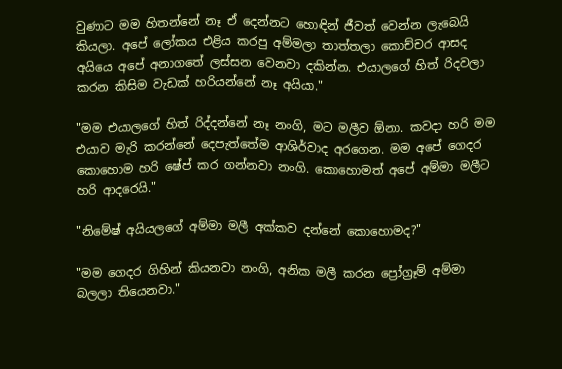වුණාට මම හිතන්නේ නෑ ඒ දෙන්නට හොඳින් ජීවත් වෙන්න ලැබෙයි කියලා. අපේ ලෝකය එළිය කරපු අම්මලා තාත්තලා කොච්චර ආසද අයියෙ අපේ අනාගතේ ලස්සන වෙනවා දකින්න. එයාලගේ හිත් රිදවලා කරන කිසිම වැඩක් හරියන්නේ නෑ අයියා."

"මම එයාලගේ හිත් රිද්දන්නේ නෑ නංගි, මට මලීව ඕනා. කවදා හරි මම එයාව මැරි කරන්නේ දෙපැත්තේම ආශිර්වාද අරගෙන. මම අපේ ගෙදර කොහොම හරි ෂේප් කර ගන්නවා නංගි. කොහොමත් අපේ අම්මා මලීට හරි ආදරෙයි."

"නිමේෂ් අයියලගේ අම්මා මලී අක්කව දන්නේ කොහොමද?"

"මම ගෙදර ගිහින් කියනවා නංගි, අනික මලී කරන ප්‍රෝග්‍රෑම් අම්මා බලලා තියෙනවා."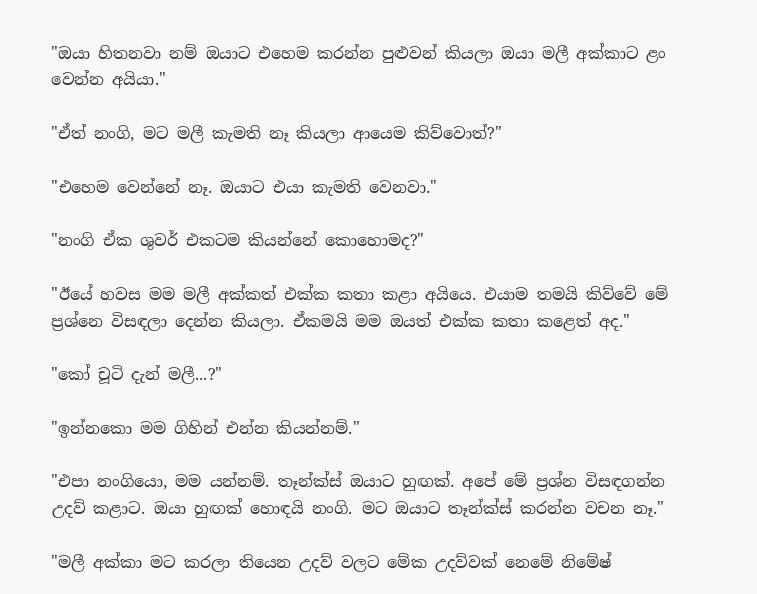"ඔයා හිතනවා නම් ඔයාට එහෙම කරන්න පුළුවන් කියලා ඔයා මලී අක්කාට ළං වෙන්න අයියා."

"ඒත් නංගි, මට මලී කැමති නෑ කියලා ආයෙම කිව්වොත්?"

"එහෙම වෙන්නේ නෑ. ඔයාට එයා කැමති වෙනවා."

"නංගි ඒක ශුවර් එකටම කියන්නේ කොහොමද?"

"ඊයේ හවස මම මලී අක්කත් එක්ක කතා කළා අයියෙ. එයාම තමයි කිව්වේ මේ ප්‍රශ්නෙ විසඳලා දෙන්න කියලා. ඒකමයි මම ඔයත් එක්ක කතා කළෙත් අද."

"කෝ චූටි දැන් මලී...?"

"ඉන්නකො මම ගිහින් එන්න කියන්නම්."

"එපා නංගියො, මම යන්නම්. තෑන්ක්ස් ඔයාට හුඟක්. අපේ මේ ප්‍රශ්න විසඳගන්න උදව් කළාට. ඔයා හුඟක් හොඳයි නංගි. මට ඔයාට තෑන්ක්ස් කරන්න වචන නෑ."

"මලී අක්කා මට කරලා තියෙන උදව් වලට මේක උදව්වක් නෙමේ නිමේෂ්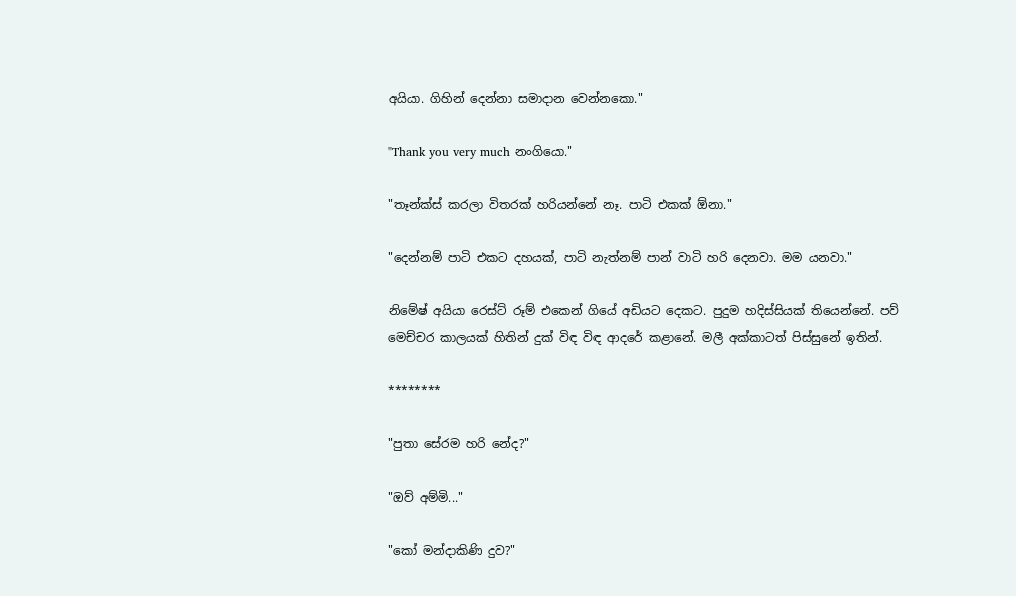අයියා. ගිහින් දෙන්නා සමාදාන වෙන්නකො."

"Thank you very much නංගියො."

"තෑන්ක්ස් කරලා විතරක් හරියන්නේ නෑ. පාටි එකක් ඕනා."

"දෙන්නම් පාටි එකට දහයක්, පාටි නැත්නම් පාන් වාටි හරි දෙනවා. මම යනවා."

නිමේෂ් අයියා රෙස්ට් රූම් එකෙන් ගියේ අඩියට දෙකට. පුදුම හදිස්සියක් තියෙන්නේ. පව් මෙච්චර කාලයක් හිතින් දුක් විඳ විඳ ආදරේ කළානේ. මලී අක්කාටත් පිස්සුනේ ඉතින්.

********

"පුතා සේරම හරි නේද?"

"ඔව් අම්මි..."

"කෝ මන්දාකිණි දුව?"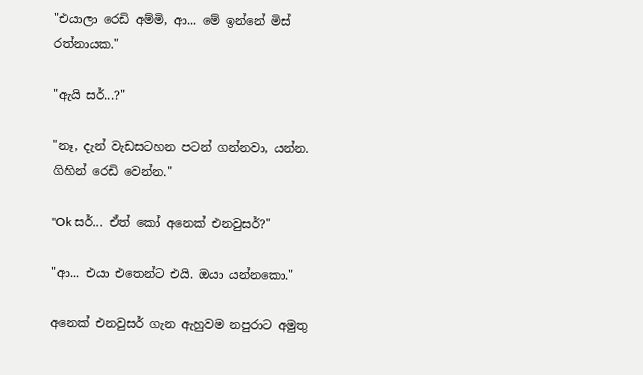"එයාලා රෙඩි අම්මි, ආ... මේ ඉන්නේ මිස් රත්නායක."

"ඇයි සර්...?"

"නෑ, දැන් වැඩසටහන පටන් ගන්නවා, යන්න. ගිහින් රෙඩි වෙන්න."

"Ok සර්... ඒත් කෝ අනෙක් එනවුසර්?"

"ආ... එයා එතෙන්ට එයි. ඔයා යන්නකො."

අනෙක් එනවුසර් ගැන ඇහුවම නපුරාට අමුතු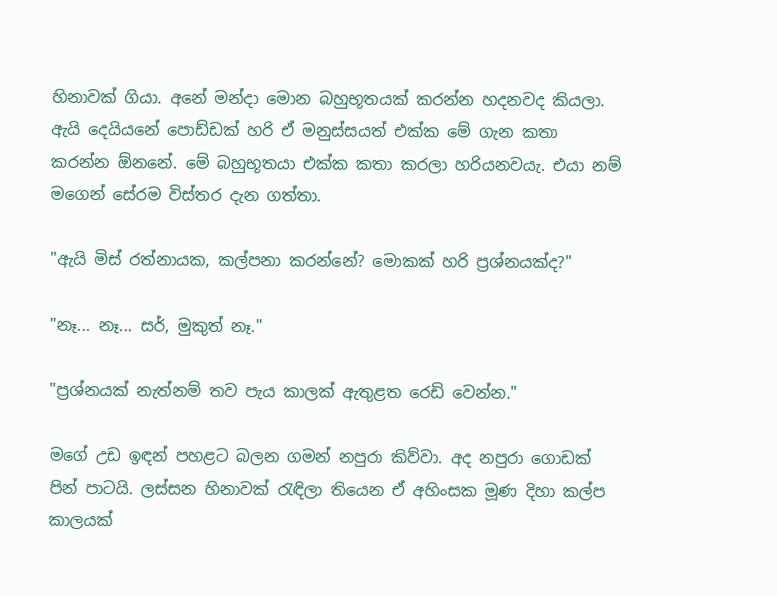හිනාවක් ගියා. අනේ මන්දා මොන බහුභූතයක් කරන්න හදනවද කියලා. ඇයි දෙයියනේ පොඩ්ඩක් හරි ඒ මනුස්සයත් එක්ක මේ ගැන කතා කරන්න ඕනනේ. මේ බහුභූතයා එක්ක කතා කරලා හරියනවයැ. එයා නම් මගෙන් සේරම විස්තර දැන ගත්තා.

"ඇයි මිස් රත්නායක, කල්පනා කරන්නේ? මොකක් හරි ප්‍රශ්නයක්ද?"

"නෑ... නෑ... සර්, මුකුත් නෑ."

"ප්‍රශ්නයක් නැත්නම් තව පැය කාලක් ඇතුළත රෙඩි වෙන්න."

මගේ උඩ ඉඳන් පහළට බලන ගමන් නපුරා කිව්වා. අද නපුරා ගොඩක් පින් පාටයි. ලස්සන හිනාවක් රැඳිලා තියෙන ඒ අහිංසක මූණ දිහා කල්ප කාලයක්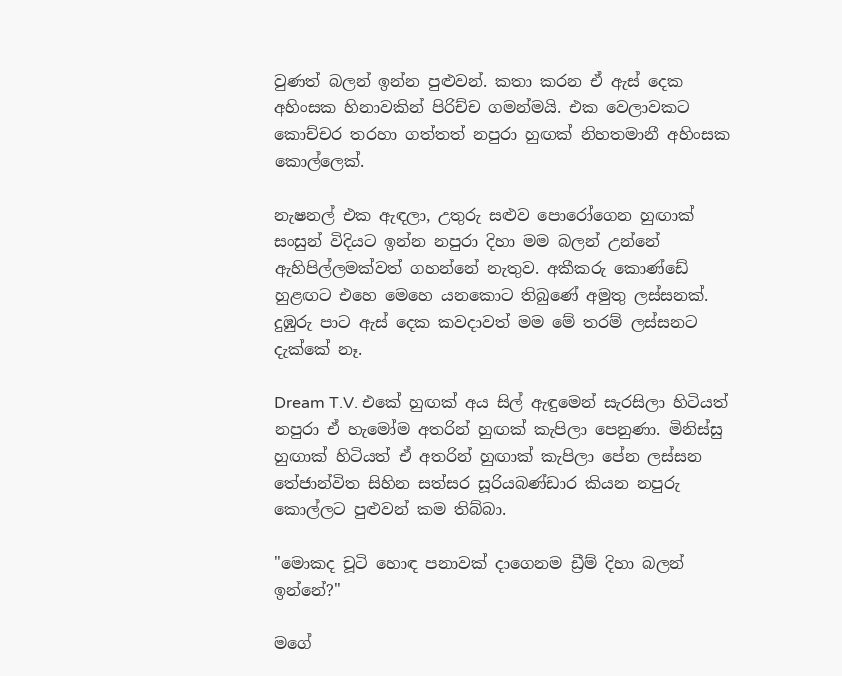වුණත් බලන් ඉන්න පුළුවන්. කතා කරන ඒ ඇස් දෙක අහිංසක හිනාවකින් පිරිච්ච ගමන්මයි. එක වෙලාවකට කොච්චර තරහා ගත්තත් නපුරා හුඟක් නිහතමානී අහිංසක කොල්ලෙක්.

නැෂනල් එක ඇඳලා, උතුරු සළුව පොරෝගෙන හුඟාක් සංසුන් විදියට ඉන්න නපුරා දිහා මම බලන් උන්නේ ඇහිපිල්ලමක්වත් ගහන්නේ නැතුව. අකීකරු කොණ්ඩේ හුළඟට එහෙ මෙහෙ යනකොට තිබුණේ අමුතු ලස්සනක්. දුඹුරු පාට ඇස් දෙක කවදාවත් මම මේ තරම් ලස්සනට දැක්කේ නෑ.

Dream T.V. එකේ හුඟක් අය සිල් ඇඳුමෙන් සැරසිලා හිටියත් නපුරා ඒ හැමෝම අතරින් හුඟක් කැපිලා පෙනුණා. මිනිස්සු හුඟාක් හිටියත් ඒ අතරින් හුඟාක් කැපිලා පේන ලස්සන තේජාන්විත සිහින සත්සර සූරියබණ්ඩාර කියන නපුරු කොල්ලට පුළුවන් කම තිබ්බා.

"මොකද චූටි හොඳ පනාවක් දාගෙනම ඩ්‍රීම් දිහා බලන් ඉන්නේ?"

මගේ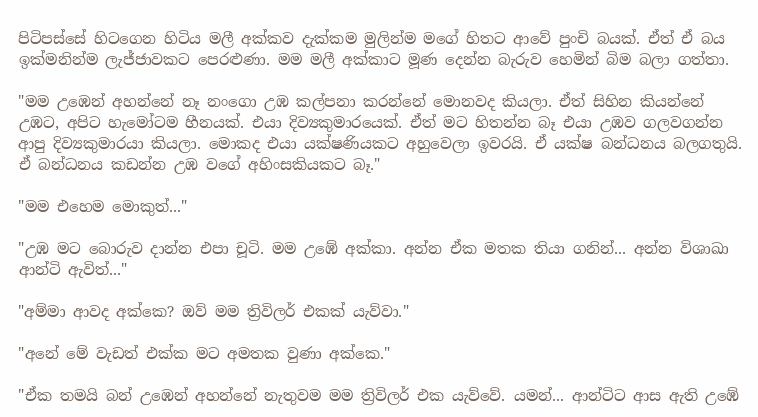පිටිපස්සේ හිටගෙන හිටිය මලී අක්කව දැක්කම මුලින්ම මගේ හිතට ආවේ පුංචි බයක්. ඒත් ඒ බය ඉක්මනින්ම ලැජ්ජාවකට පෙරළුණා. මම මලී අක්කාට මූණ දෙන්න බැරුව හෙමින් බිම බලා ගත්තා.

"මම උඹෙන් අහන්නේ නෑ නංගො උඹ කල්පනා කරන්නේ මොනවද කියලා. ඒත් සිහින කියන්නේ උඹට, අපිට හැමෝටම හීනයක්. එයා දිව්‍යකුමාරයෙක්. ඒත් මට හිතන්න බෑ එයා උඹව ගලවගන්න ආපු දිව්‍යකුමාරයා කියලා. මොකද එයා යක්ෂණියකට අහුවෙලා ඉවරයි. ඒ යක්ෂ බන්ධනය බලගතුයි. ඒ බන්ධනය කඩන්න උඹ වගේ අහිංසකියකට බෑ."

"මම එහෙම මොකුත්..."

"උඹ මට බොරුව දාන්න එපා චූටි. මම උඹේ අක්කා. අන්න ඒක මතක තියා ගනින්... අන්න විශාඛා ආන්ටි ඇවිත්..."

"අම්මා ආවද අක්කෙ? ඔව් මම ත්‍රිවිලර් එකක් යැව්වා."

"අනේ මේ වැඩත් එක්ක මට අමතක වුණා අක්කෙ."

"ඒක තමයි බන් උඹෙන් අහන්නේ නැතුවම මම ත්‍රිවිලර් එක යැව්වේ. යමන්... ආන්ටිට ආස ඇති උඹේ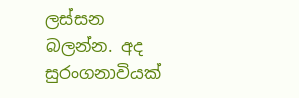ලස්සන බලන්න. අද සුරංගනාවියක්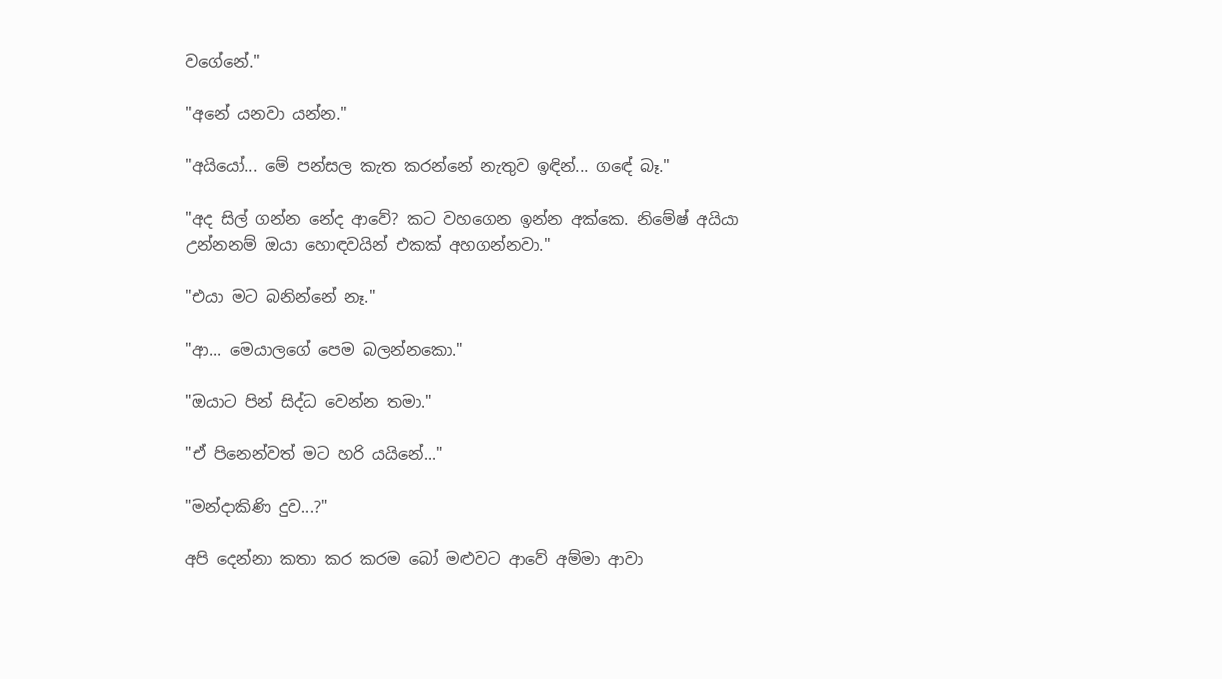වගේනේ."

"අනේ යනවා යන්න."

"අයියෝ... මේ පන්සල කැත කරන්නේ නැතුව ඉඳින්... ගඳේ බෑ."

"අද සිල් ගන්න නේද ආවේ? කට වහගෙන ඉන්න අක්කෙ. නිමේෂ් අයියා උන්නනම් ඔයා හොඳවයින් එකක් අහගන්නවා."

"එයා මට බනින්නේ නෑ."

"ආ... මෙයාලගේ පෙම බලන්නකො."

"ඔයාට පින් සිද්ධ වෙන්න තමා."

"ඒ පිනෙන්වත් මට හරි යයිනේ..."

"මන්දාකිණි දුව...?"

අපි දෙන්නා කතා කර කරම බෝ මළුවට ආවේ අම්මා ආවා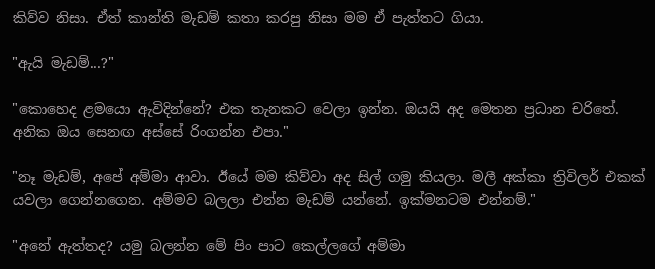කිව්ව නිසා. ඒත් කාන්ති මැඩම් කතා කරපු නිසා මම ඒ පැත්තට ගියා.

"ඇයි මැඩම්...?"

"කොහෙද ළමයො ඇවිදින්නේ? එක තැනකට වෙලා ඉන්න. ඔයයි අද මෙතන ප්‍රධාන චරිතේ. අනික ඔය සෙනඟ අස්සේ රිංගන්න එපා."

"නෑ මැඩම්, අපේ අම්මා ආවා. ඊයේ මම කිව්වා අද සිල් ගමු කියලා. මලී අක්කා ත්‍රිවිලර් එකක් යවලා ගෙන්නගෙන. අම්මව බලලා එන්න මැඩම් යන්නේ. ඉක්මනටම එන්නම්."

"අනේ ඇත්තද? යමු බලන්න මේ පිං පාට කෙල්ලගේ අම්මා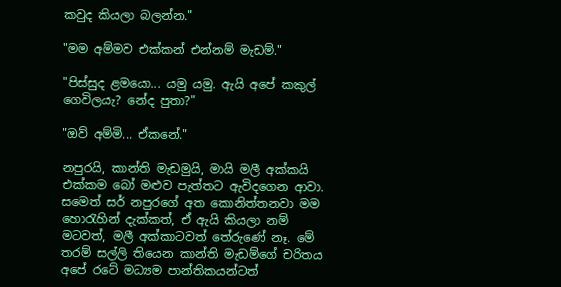කවුද කියලා බලන්න."

"මම අම්මව එක්කන් එන්නම් මැඩම්."

"පිස්සුද ළමයො... යමු යමු. ඇයි අපේ කකුල් ගෙවිලයැ? නේද පුතා?"

"ඔව් අම්මි... ඒකනේ."

නපුරයි, කාන්ති මැඩමුයි, මායි මලී අක්කයි එක්කම බෝ මළුව පැත්තට ඇවිදගෙන ආවා. සමෙත් සර් නපුරගේ අත කොනිත්තනවා මම හොරැහින් දැක්කත්, ඒ ඇයි කියලා නම් මටවත්, මලී අක්කාටවත් තේරුණේ නෑ. මේ තරම් සල්ලි තියෙන කාන්ති මැඩම්ගේ චරිතය අපේ රටේ මධ්‍යම පාන්තිකයන්ටත්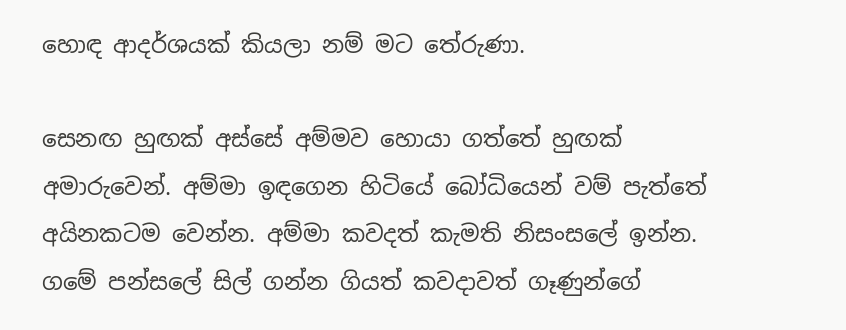හොඳ ආදර්ශයක් කියලා නම් මට තේරුණා.

සෙනඟ හුඟක් අස්සේ අම්මව හොයා ගත්තේ හුඟක් අමාරුවෙන්. අම්මා ඉඳගෙන හිටියේ බෝධියෙන් වම් පැත්තේ අයිනකටම වෙන්න. අම්මා කවදත් කැමති නිසංසලේ ඉන්න. ගමේ පන්සලේ සිල් ගන්න ගියත් කවදාවත් ගෑණුන්ගේ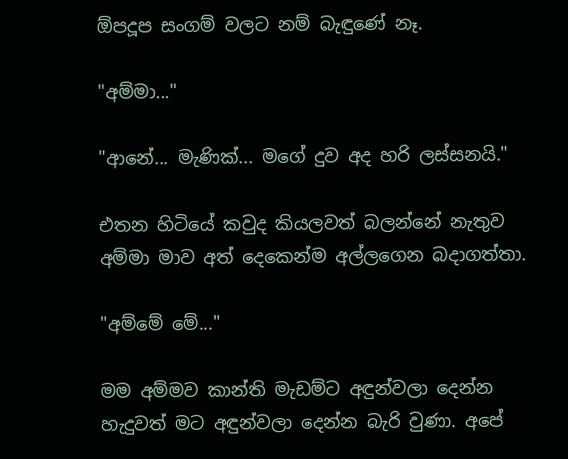ඕපදූප සංගම් වලට නම් බැඳුණේ නෑ.

"අම්මා..."

"ආනේ... මැණික්... මගේ දුව අද හරි ලස්සනයි."

එතන හිටියේ කවුද කියලවත් බලන්නේ නැතුව අම්මා මාව අත් දෙකෙන්ම අල්ලගෙන බදාගත්තා.

"අම්මේ මේ..."

මම අම්මව කාන්ති මැඩම්ට අඳුන්වලා දෙන්න හැදුවත් මට අඳුන්වලා දෙන්න බැරි වුණා. අපේ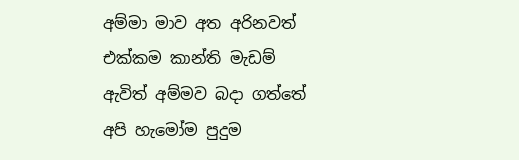අම්මා මාව අත අරිනවත් එක්කම කාන්ති මැඩම් ඇවිත් අම්මව බදා ගත්තේ අපි හැමෝම පුදුම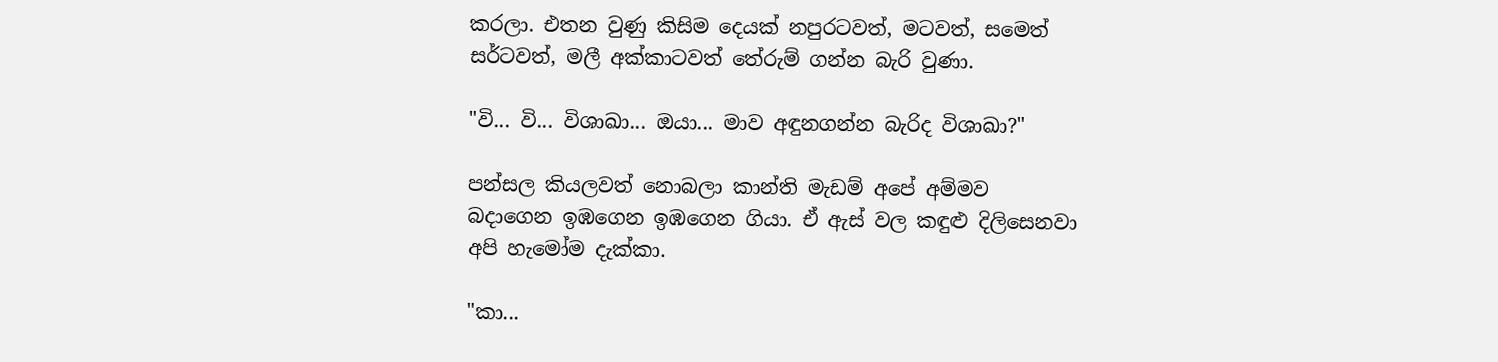කරලා. එතන වුණු කිසිම දෙයක් නපුරටවත්, මටවත්, සමෙත් සර්ටවත්, මලී අක්කාටවත් තේරුම් ගන්න බැරි වුණා.

"වි... වි... විශාඛා... ඔයා... මාව අඳුනගන්න බැරිද විශාඛා?"

පන්සල කියලවත් නොබලා කාන්ති මැඩම් අපේ අම්මව බදාගෙන ඉඹගෙන ඉඹගෙන ගියා. ඒ ඇස් වල කඳුළු දිලිසෙනවා අපි හැමෝම දැක්කා.

"කා...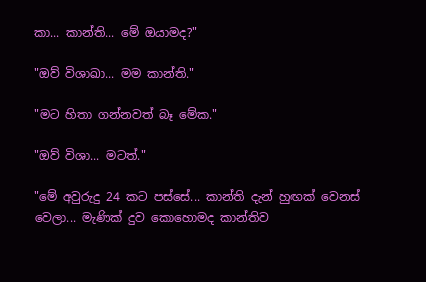කා... කාන්ති... මේ ඔයාමද?"

"ඔව් විශාඛා... මම කාන්ති."

"මට හිතා ගන්නවත් බෑ මේක."

"ඔව් විශා... මටත්."

"මේ අවුරුදු 24 කට පස්සේ... කාන්ති දැන් හුඟක් වෙනස් වෙලා... මැණික් දුව කොහොමද කාන්තිව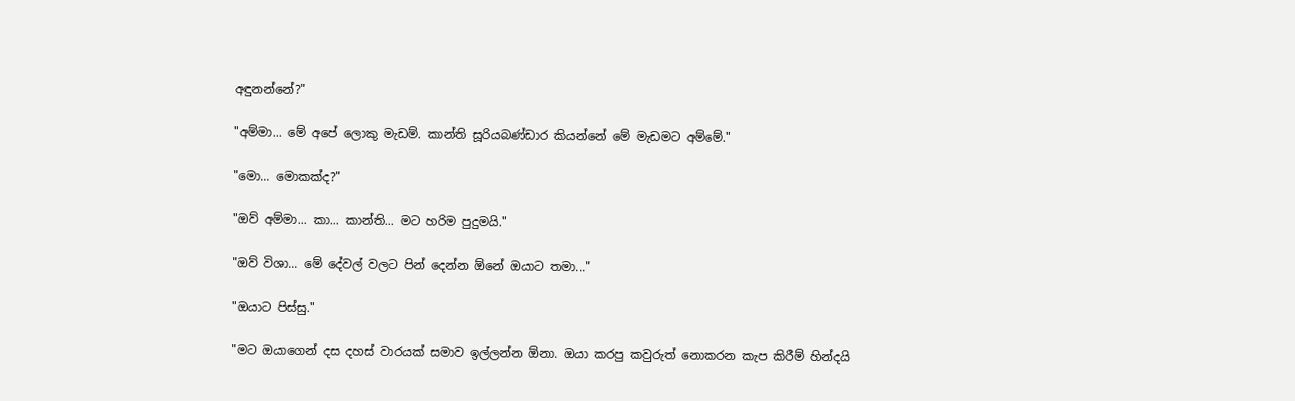අඳුනන්නේ?"

"අම්මා... මේ අපේ ලොකු මැඩම්. කාන්ති සූරියබණ්ඩාර කියන්නේ මේ මැඩමට අම්මේ."

"මො... මොකක්ද?"

"ඔව් අම්මා... කා... කාන්ති... මට හරිම පුදුමයි."

"ඔව් විශා... මේ දේවල් වලට පින් දෙන්න ඕනේ ඔයාට තමා..."

"ඔයාට පිස්සු."

"මට ඔයාගෙන් දස දහස් වාරයක් සමාව ඉල්ලන්න ඕනා. ඔයා කරපු කවුරුත් නොකරන කැප කිරීම් හින්දයි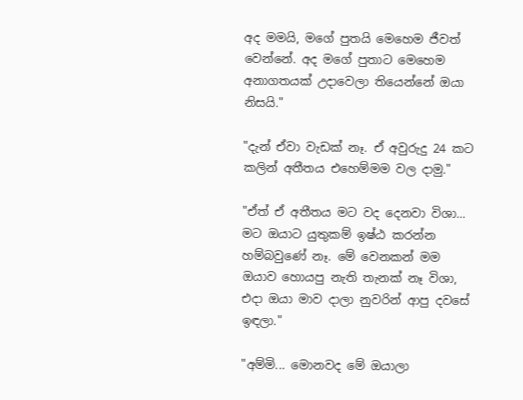අද මමයි, මගේ පුතයි මෙහෙම ජීවත් වෙන්නේ. අද මගේ පුතාට මෙහෙම අනාගතයක් උදාවෙලා තියෙන්නේ ඔයා නිසයි."

"දැන් ඒවා වැඩක් නෑ. ඒ අවුරුදු 24 කට කලින් අතීතය එහෙම්මම වල දාමු."

"ඒත් ඒ අතීතය මට වද දෙනවා විශා... මට ඔයාට යුතුකම් ඉෂ්ඨ කරන්න හම්බවුණේ නෑ. මේ වෙනකන් මම ඔයාව හොයපු නැති තැනක් නෑ විශා, එදා ඔයා මාව දාලා නුවරින් ආපු දවසේ ඉඳලා."

"අම්මි... මොනවද මේ ඔයාලා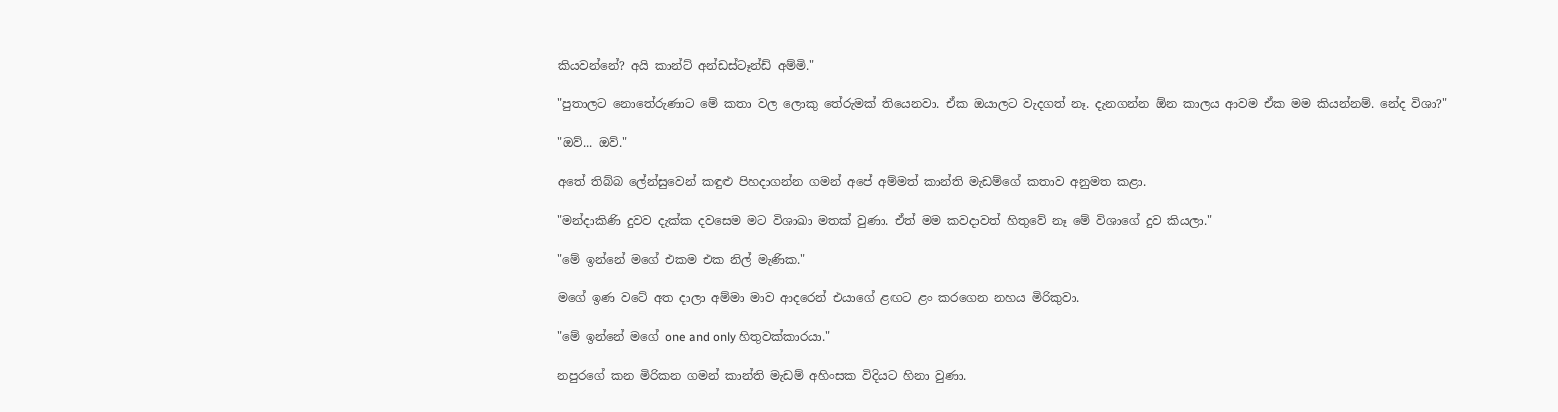කියවන්නේ? අයි කාන්ට් අන්ඩස්ටෑන්ඩ් අම්මි."

"පුතාලට නොතේරුණාට මේ කතා වල ලොකු තේරුමක් තියෙනවා. ඒක ඔයාලට වැදගත් නෑ. දැනගන්න ඕන කාලය ආවම ඒක මම කියන්නම්. නේද විශා?"

"ඔව්... ඔව්."

අතේ තිබ්බ ලේන්සුවෙන් කඳුළු පිහදාගන්න ගමන් අපේ අම්මත් කාන්ති මැඩම්ගේ කතාව අනුමත කළා.

"මන්දාකිණි දුවව දැක්ක දවසෙම මට විශාඛා මතක් වුණා. ඒත් මම කවදාවත් හිතුවේ නෑ මේ විශාගේ දුව කියලා."

"මේ ඉන්නේ මගේ එකම එක නිල් මැණික."

මගේ ඉණ වටේ අත දාලා අම්මා මාව ආදරෙන් එයාගේ ළඟට ළං කරගෙන නහය මිරිකුවා.

"මේ ඉන්නේ මගේ one and only හිතුවක්කාරයා."

නපුරගේ කන මිරිකන ගමන් කාන්ති මැඩම් අහිංසක විදියට හිනා වුණා.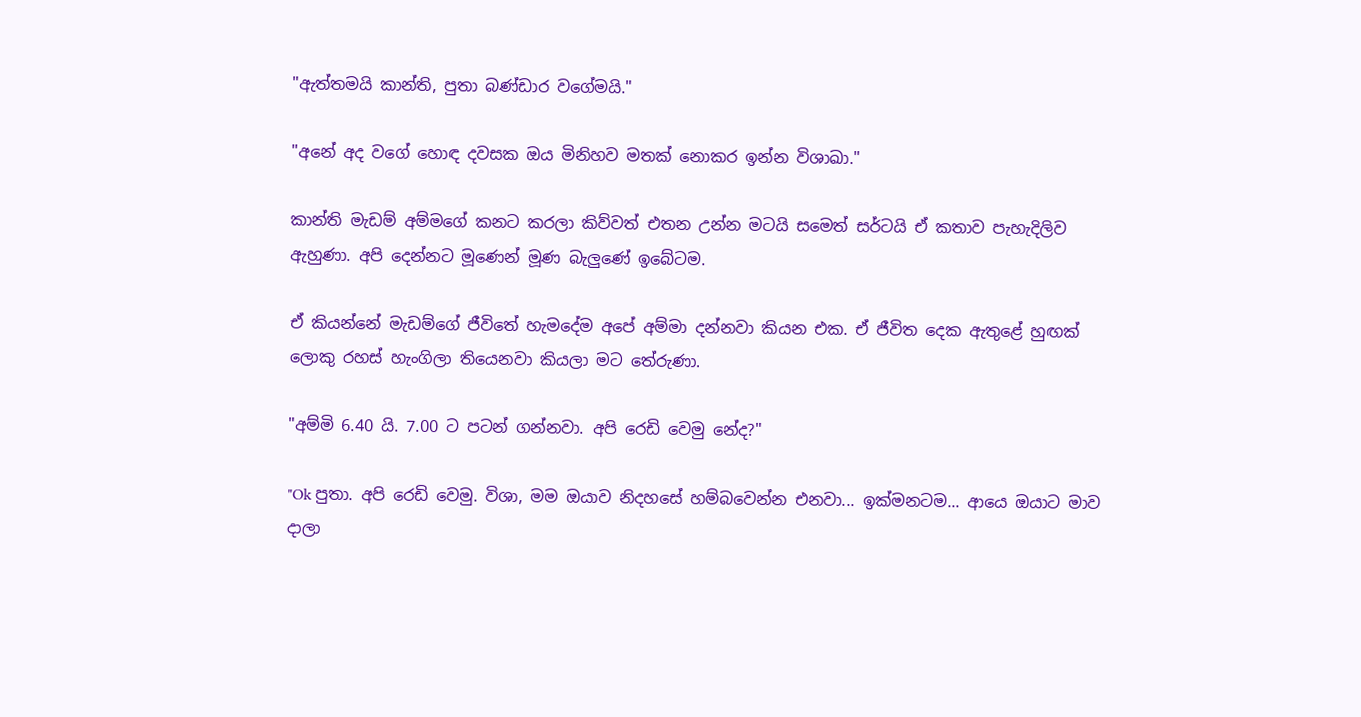"ඇත්තමයි කාන්ති, පුතා බණ්ඩාර වගේමයි."

"අනේ අද වගේ හොඳ දවසක ඔය මිනිහව මතක් නොකර ඉන්න විශාඛා."

කාන්ති මැඩම් අම්මගේ කනට කරලා කිව්වත් එතන උන්න මටයි සමෙත් සර්ටයි ඒ කතාව පැහැදිලිව ඇහුණා. අපි දෙන්නට මූණෙන් මූණ බැලුණේ ඉබේටම.

ඒ කියන්නේ මැඩම්ගේ ජීවිතේ හැමදේම අපේ අම්මා දන්නවා කියන එක. ඒ ජීවිත දෙක ඇතුළේ හුඟක් ලොකු රහස් හැංගිලා තියෙනවා කියලා මට තේරුණා.

"අම්මි 6.40 යි. 7.00 ට පටන් ගන්නවා. අපි රෙඩි වෙමු නේද?"

"Ok පුතා. අපි රෙඩි වෙමු. විශා, මම ඔයාව නිදහසේ හම්බවෙන්න එනවා... ඉක්මනටම... ආයෙ ඔයාට මාව දාලා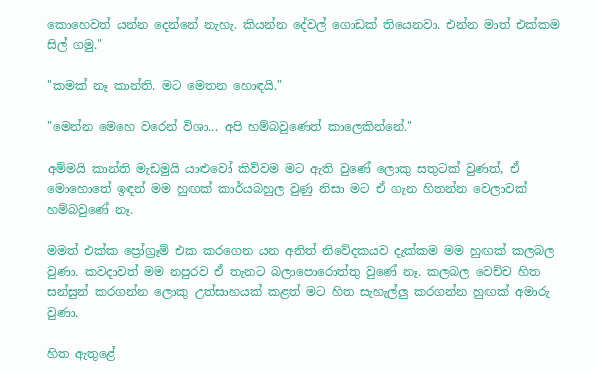කොහෙවත් යන්න දෙන්නේ නැහැ. කියන්න දේවල් ගොඩක් තියෙනවා. එන්න මාත් එක්කම සිල් ගමු."

"කමක් නෑ කාන්ති. මට මෙතන හොඳයි."

"මෙන්න මෙහෙ වරෙන් විශා... අපි හම්බවුණෙත් කාලෙකින්නේ."

අම්මයි කාන්ති මැඩමුයි යාළුවෝ කිව්වම මට ඇති වුණේ ලොකු සතුටක් වුණත්, ඒ මොහොතේ ඉඳන් මම හුඟක් කාර්යබහුල වුණු නිසා මට ඒ ගැන හිතන්න වෙලාවක් හම්බවුණේ නෑ.

මමත් එක්ක ප්‍රෝග්‍රෑම් එක කරගෙන යන අනිත් නිවේදකයව දැක්කම මම හුඟක් කලබල වුණා. කවදාවත් මම නපුරව ඒ තැනට බලාපොරොත්තු වුණේ නෑ. කලබල වෙච්ච හිත සන්සුන් කරගන්න ලොකු උත්සාහයක් කළත් මට හිත සැහැල්ලු කරගන්න හුඟක් අමාරු වුණා.

හිත ඇතුළේ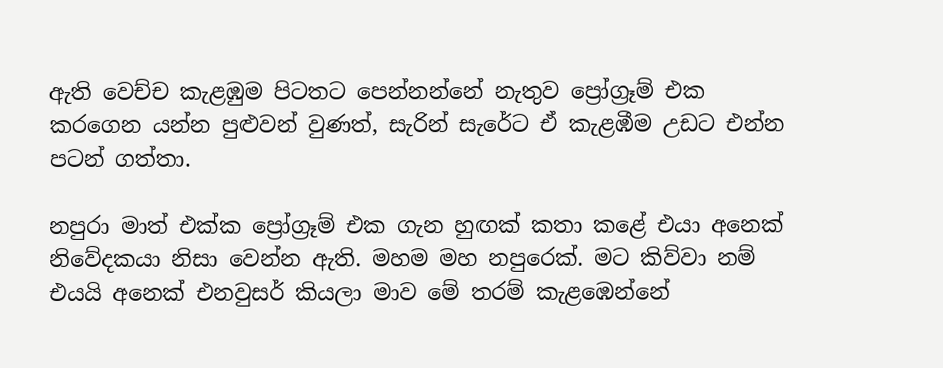ඇති වෙච්ච කැළඹුම පිටතට පෙන්නන්නේ නැතුව ප්‍රෝග්‍රෑම් එක කරගෙන යන්න පුළුවන් වුණත්, සැරින් සැරේට ඒ කැළඹීම උඩට එන්න පටන් ගත්තා.

නපුරා මාත් එක්ක ප්‍රෝග්‍රෑම් එක ගැන හුඟක් කතා කළේ එයා අනෙක් නිවේදකයා නිසා වෙන්න ඇති. මහම මහ නපුරෙක්. මට කිව්වා නම් එයයි අනෙක් එනවුසර් කියලා මාව මේ තරම් කැළඹෙන්නේ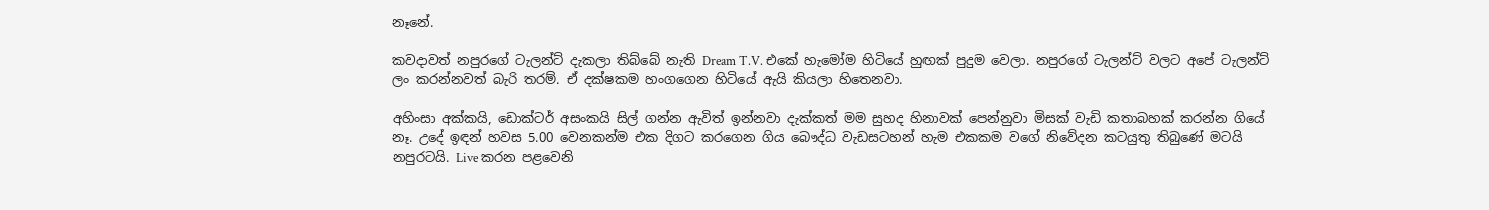නෑනේ.

කවදාවත් නපුරගේ ටැලන්ට් දැකලා තිබ්බේ නැති Dream T.V. එකේ හැමෝම හිටියේ හුඟක් පුදුම වෙලා. නපුරගේ ටැලන්ට් වලට අපේ ටැලන්ට් ලං කරන්නවත් බැරි තරම්. ඒ දක්ෂකම හංගගෙන හිටියේ ඇයි කියලා හිතෙනවා.

අහිංසා අක්කයි, ඩොක්ටර් අසංකයි සිල් ගන්න ඇවිත් ඉන්නවා දැක්කත් මම සුහද හිනාවක් පෙන්නුවා මිසක් වැඩි කතාබහක් කරන්න ගියේ නෑ. උදේ ඉඳන් හවස 5.00 වෙනකන්ම එක දිගට කරගෙන ගිය බෞද්ධ වැඩසටහන් හැම එකකම වගේ නිවේදන කටයුතු තිබුණේ මටයි නපුරටයි. Live කරන පළවෙනි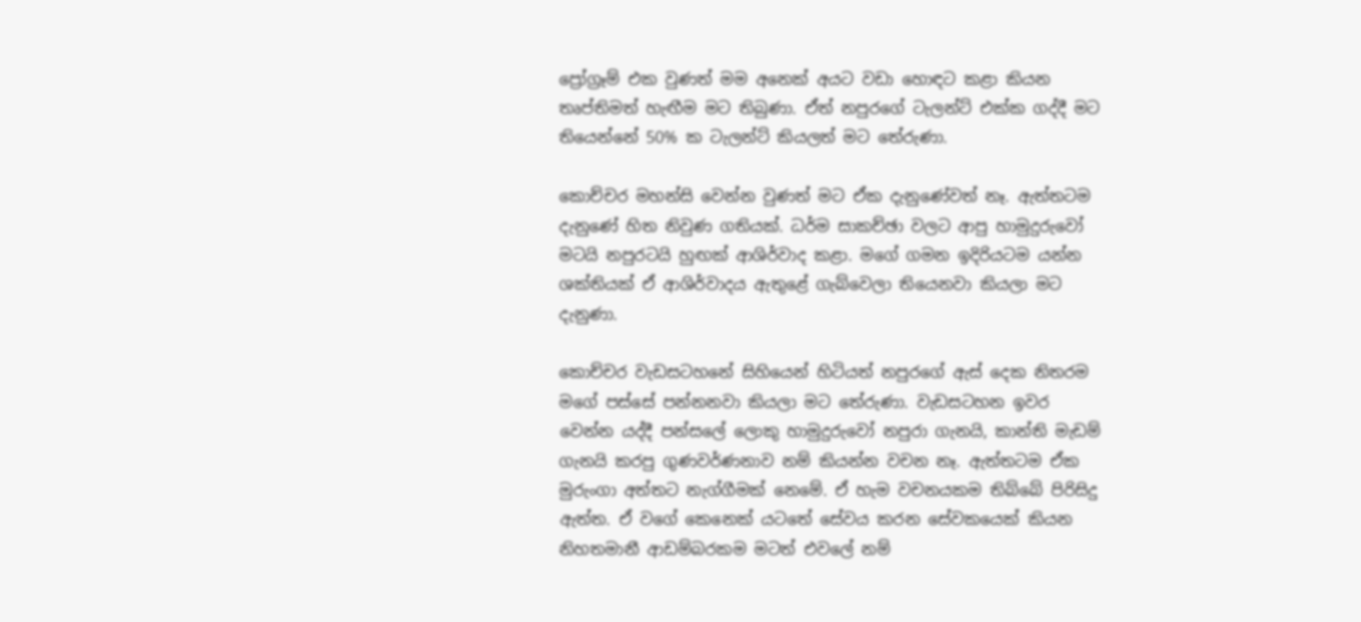ප්‍රෝග්‍රෑම් එක වුණත් මම අනෙක් අයට වඩා හොඳට කළා කියන තෘප්තිමත් හැඟීම මට තිබුණා. ඒත් නපුරගේ ටැලන්ට් එක්ක ගද්දී මට තියෙන්නේ 50% ක ටැලන්ට් කියලත් මට තේරුණා.

කොච්චර මහන්සි වෙන්න වුණත් මට ඒක දැනුණේවත් නෑ. ඇත්තටම දැනුණේ හිත නිවුණ ගතියක්. ධර්ම සාකච්ඡා වලට ආපු හාමුදුරුවෝ මටයි නපුරටයි හුඟක් ආශිර්වාද කළා. මගේ ගමන ඉදිරියටම යන්න ශක්තියක් ඒ ආශිර්වාදය ඇතුළේ ගැබ්වෙලා තියෙනවා කියලා මට දැනුණා.

කොච්චර වැඩසටහනේ සිහියෙන් හිටියත් නපුරගේ ඇස් දෙක නිතරම මගේ පස්සේ පන්නනවා කියලා මට තේරුණා. වැඩසටහන ඉවර වෙන්න යද්දී පන්සලේ ලොකු හාමුදුරුවෝ නපුරා ගැනයි, කාන්ති මැඩම් ගැනයි කරපු ගුණවර්ණනාව නම් කියන්න වචන නෑ. ඇත්තටම ඒක මුරුංගා අත්තට නැග්ගීමක් නෙමේ. ඒ හැම වචනයකම තිබ්බේ පිරිසිදු ඇත්ත. ඒ වගේ කෙනෙක් යටතේ සේවය කරන සේවකයෙක් කියන නිහතමානී ආඩම්බරකම මටත් එවලේ නම්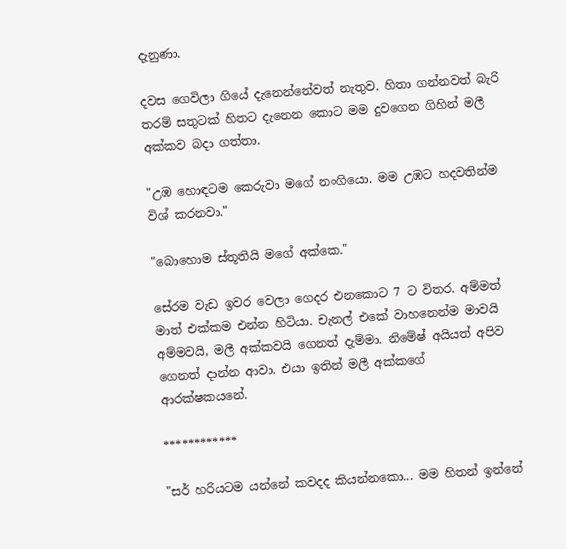දැනුණා.

දවස ගෙවිලා ගියේ දැනෙන්නේවත් නැතුව. හිතා ගන්නවත් බැරි තරම් සතුටක් හිතට දැනෙන කොට මම දුවගෙන ගිහින් මලී අක්කව බදා ගත්තා.

"උඹ හොඳටම කෙරුවා මගේ නංගියො. මම උඹට හදවතින්ම විශ් කරනවා."

"බොහොම ස්තූතියි මගේ අක්කෙ."

සේරම වැඩ ඉවර වෙලා ගෙදර එනකොට 7 ට විතර. අම්මත් මාත් එක්කම එන්න හිටියා. චැනල් එකේ වාහනෙන්ම මාවයි අම්මවයි, මලී අක්කවයි ගෙනත් දැම්මා. නිමේෂ් අයියත් අපිව ගෙනත් දාන්න ආවා. එයා ඉතින් මලී අක්කගේ ආරක්ෂකයනේ.

************

"සර් හරියටම යන්නේ කවදද කියන්නකො... මම හිතන් ඉන්නේ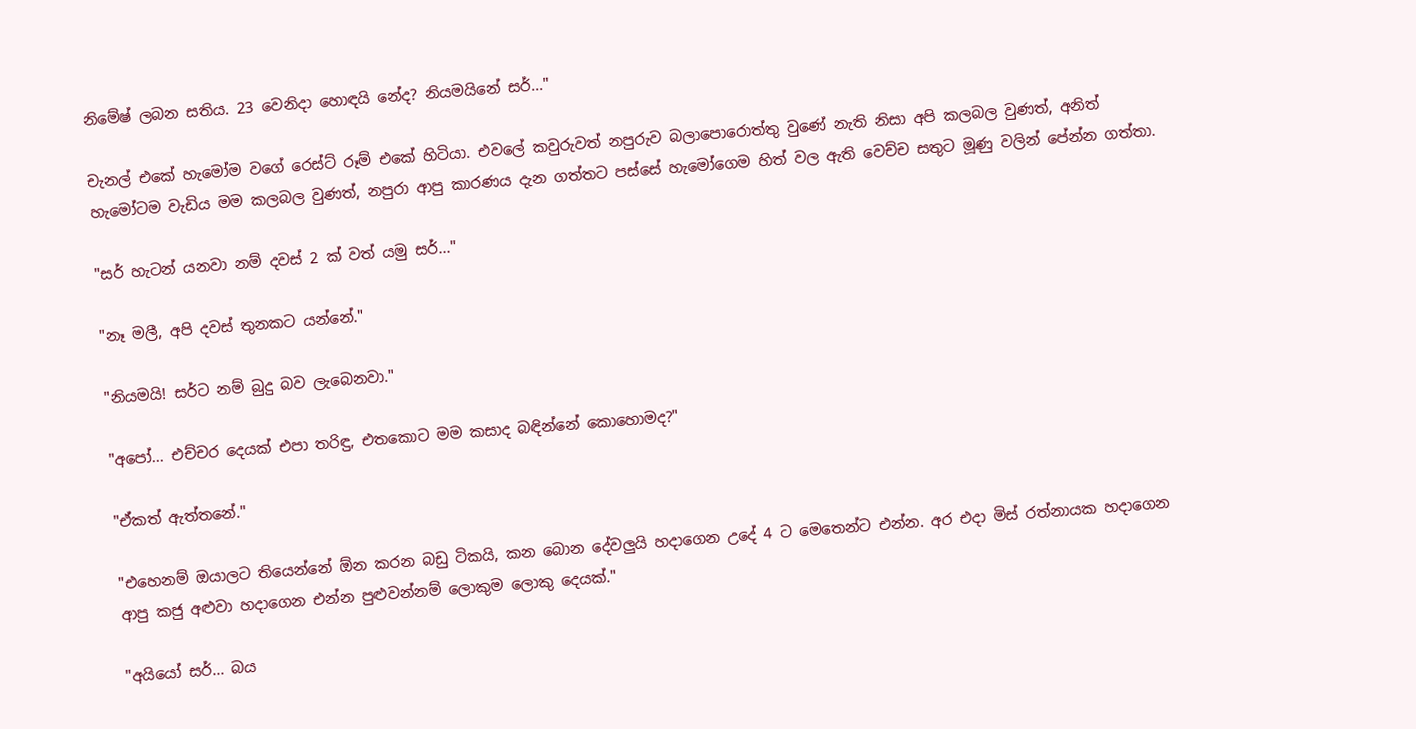නිමේෂ් ලබන සතිය. 23 වෙනිදා හොඳයි නේද? නියමයිනේ සර්..."

චැනල් එකේ හැමෝම වගේ රෙස්ට් රූම් එකේ හිටියා. එවලේ කවුරුවත් නපුරුව බලාපොරොත්තු වුණේ නැති නිසා අපි කලබල වුණත්, අනිත් හැමෝටම වැඩිය මම කලබල වුණත්, නපුරා ආපු කාරණය දැන ගත්තට පස්සේ හැමෝගෙම හිත් වල ඇති වෙච්ච සතුට මූණු වලින් පේන්න ගත්තා.

"සර් හැටන් යනවා නම් දවස් 2 ක් වත් යමු සර්..."

"නෑ මලී, අපි දවස් තුනකට යන්නේ."

"නියමයි! සර්ට නම් බුදු බව ලැබෙනවා."

"අපෝ... එච්චර දෙයක් එපා තරිඳු, එතකොට මම කසාද බඳින්නේ කොහොමද?"

"ඒකත් ඇත්තනේ."

"එහෙනම් ඔයාලට තියෙන්නේ ඕන කරන බඩු ටිකයි, කන බොන දේවලුයි හදාගෙන උදේ 4 ට මෙතෙන්ට එන්න. අර එදා මිස් රත්නායක හදාගෙන ආපු කජු අළුවා හදාගෙන එන්න පුළුවන්නම් ලොකුම ලොකු දෙයක්."

"අයියෝ සර්... බය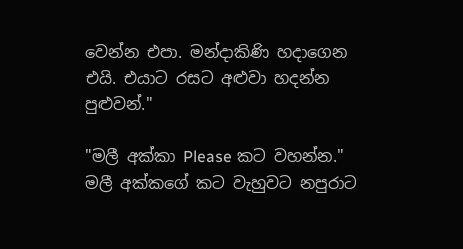වෙන්න එපා. මන්දාකිණි හදාගෙන එයි. එයාට රසට අළුවා හදන්න පුළුවන්."

"මලී අක්කා Please කට වහන්න." මලී අක්කගේ කට වැහුවට නපුරාට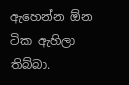ඇහෙන්න ඕන ටික ඇහිලා තිබ්බා.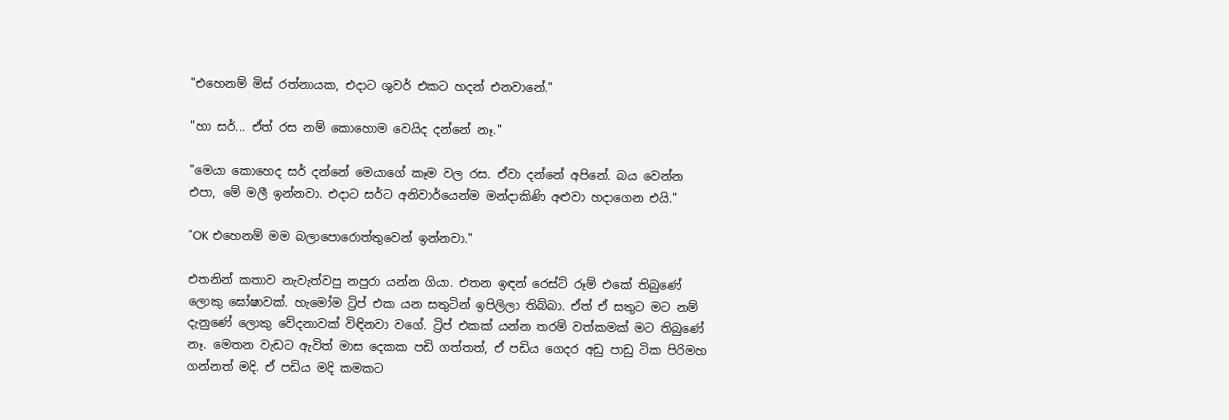"එහෙනම් මිස් රත්නායක, එදාට ශුවර් එකට හදන් එනවානේ."

"හා සර්... ඒත් රස නම් කොහොම වෙයිද දන්නේ නෑ."

"මෙයා කොහෙද සර් දන්නේ මෙයාගේ කෑම වල රස. ඒවා දන්නේ අපිනේ. බය වෙන්න එපා, මේ මලී ඉන්නවා. එදාට සර්ට අනිවාර්යෙන්ම මන්දාකිණි අළුවා හදාගෙන එයි."

"OK එහෙනම් මම බලාපොරොත්තුවෙන් ඉන්නවා."

එතනින් කතාව නැවැත්වපු නපුරා යන්න ගියා. එතන ඉඳන් රෙස්ට් රූම් එකේ තිබුණේ ලොකු ඝෝෂාවක්. හැමෝම ට්‍රිප් එක යන සතුටින් ඉපිලිලා තිබ්බා. ඒත් ඒ සතුට මට නම් දැනුණේ ලොකු වේදනාවක් විඳිනවා වගේ. ට්‍රිප් එකක් යන්න තරම් වත්කමක් මට තිබුණේ නෑ. මෙතන වැඩට ඇවිත් මාස දෙකක පඩි ගත්තත්, ඒ පඩිය ගෙදර අඩු පාඩු ටික පිරිමහ ගන්නත් මදි. ඒ පඩිය මදි කමකට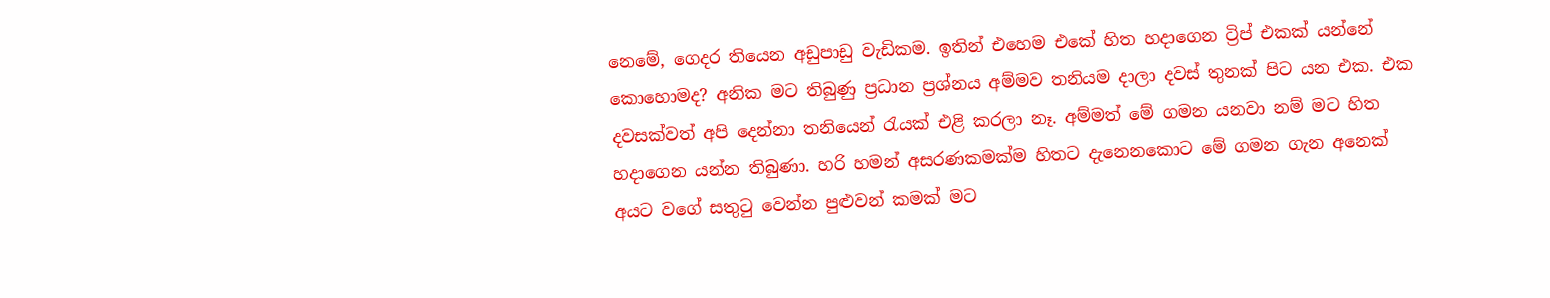නෙමේ, ගෙදර තියෙන අඩුපාඩු වැඩිකම. ඉතින් එහෙම එකේ හිත හදාගෙන ට්‍රිප් එකක් යන්නේ කොහොමද? අනික මට තිබුණු ප්‍රධාන ප්‍රශ්නය අම්මව තනියම දාලා දවස් තුනක් පිට යන එක. එක දවසක්වත් අපි දෙන්නා තනියෙන් රැයක් එළි කරලා නෑ. අම්මත් මේ ගමන යනවා නම් මට හිත හදාගෙන යන්න තිබුණා. හරි හමන් අසරණකමක්ම හිතට දැනෙනකොට මේ ගමන ගැන අනෙක් අයට වගේ සතුටු වෙන්න පුළුවන් කමක් මට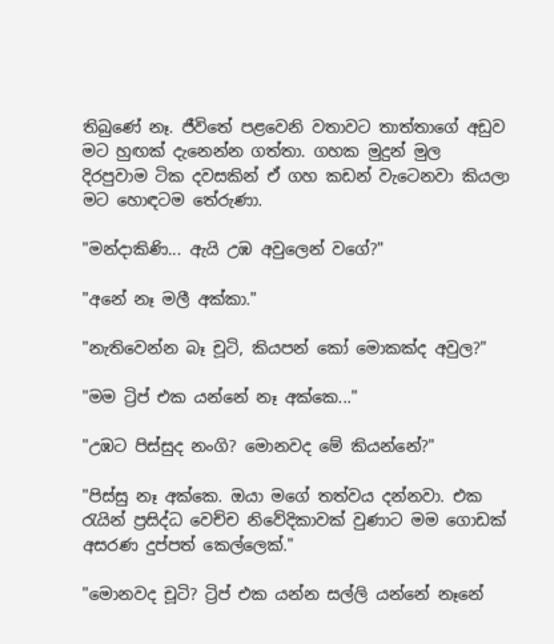තිබුණේ නෑ. ජීවිතේ පළවෙනි වතාවට තාත්තාගේ අඩුව මට හුඟක් දැනෙන්න ගත්තා. ගහක මුදුන් මුල දිරපුවාම ටික දවසකින් ඒ ගහ කඩන් වැටෙනවා කියලා මට හොඳටම තේරුණා.

"මන්දාකිණි... ඇයි උඹ අවුලෙන් වගේ?"

"අනේ නෑ මලී අක්කා."

"නැතිවෙන්න බෑ චූටි, කියපන් කෝ මොකක්ද අවුල?"

"මම ට්‍රිප් එක යන්නේ නෑ අක්කෙ..."

"උඹට පිස්සුද නංගි? මොනවද මේ කියන්නේ?"

"පිස්සු නෑ අක්කෙ. ඔයා මගේ තත්වය දන්නවා. එක රැයින් ප්‍රසිද්ධ වෙච්ච නිවේදිකාවක් වුණාට මම ගොඩක් අසරණ දුප්පත් කෙල්ලෙක්."

"මොනවද චූටි? ට්‍රිප් එක යන්න සල්ලි යන්නේ නෑනේ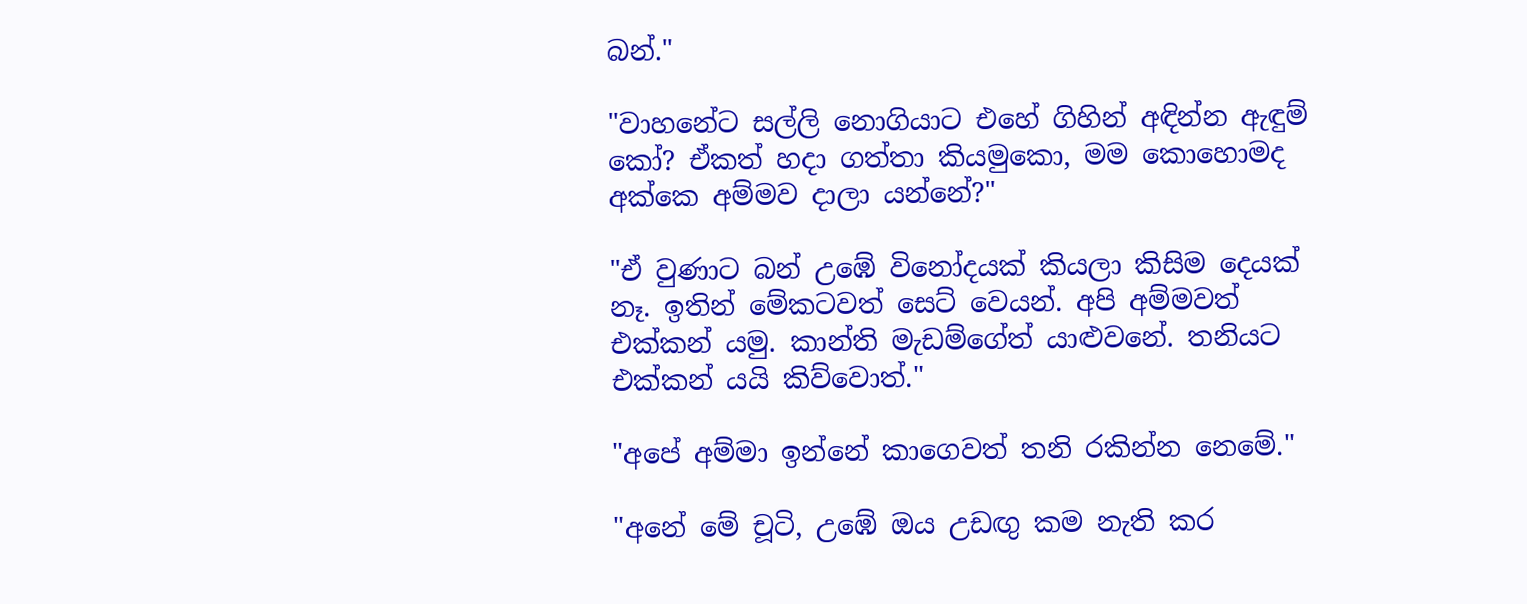බන්."

"වාහනේට සල්ලි නොගියාට එහේ ගිහින් අඳින්න ඇඳුම් කෝ? ඒකත් හදා ගත්තා කියමුකො, මම කොහොමද අක්කෙ අම්මව දාලා යන්නේ?"

"ඒ වුණාට බන් උඹේ විනෝදයක් කියලා කිසිම දෙයක් නෑ. ඉතින් මේකටවත් සෙට් වෙයන්. අපි අම්මවත් එක්කන් යමු. කාන්ති මැඩම්ගේත් යාළුවනේ. තනියට එක්කන් යයි කිව්වොත්."

"අපේ අම්මා ඉන්නේ කාගෙවත් තනි රකින්න නෙමේ."

"අනේ මේ චූටි, උඹේ ඔය උඩඟු කම නැති කර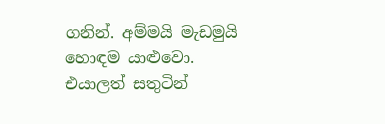ගනින්. අම්මයි මැඩමුයි හොඳම යාළුවො. එයාලත් සතුටින්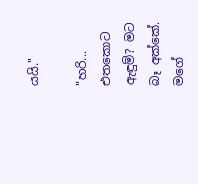යයි."

"හරි... එතකොට ඇඳුම්? මට බෑ අක්කේ. මගේ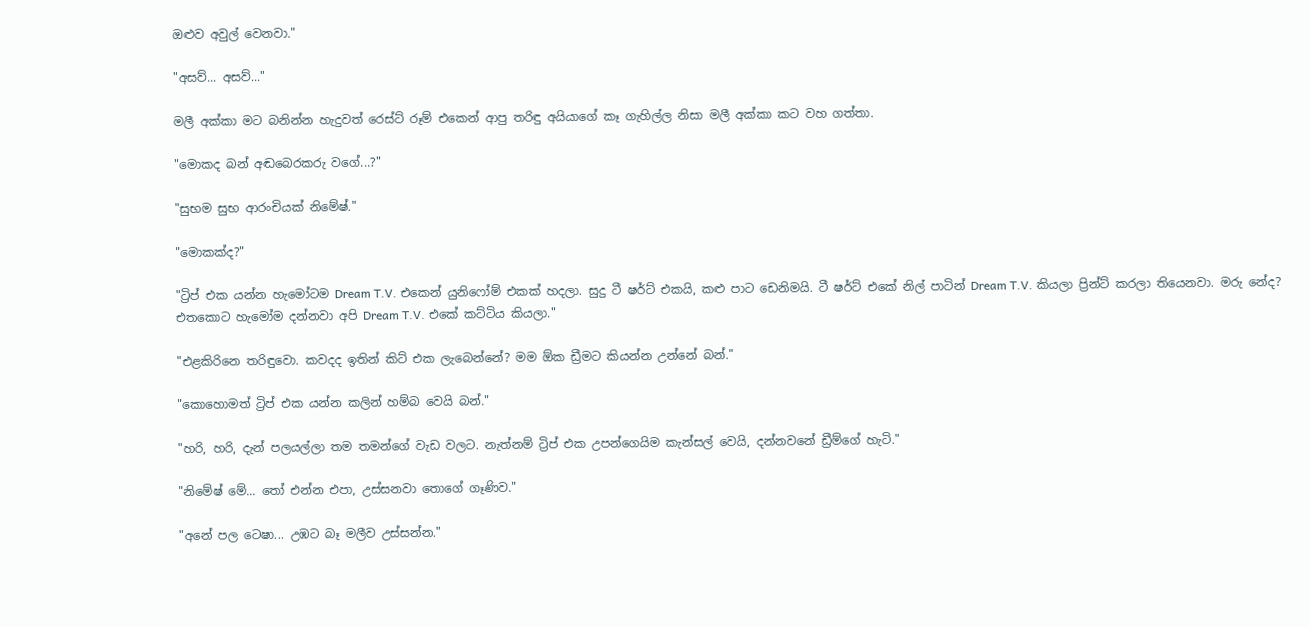ඔළුව අවුල් වෙනවා."

"අසව්... අසව්..."

මලී අක්කා මට බනින්න හැදුවත් රෙස්ට් රූම් එකෙන් ආපු තරිඳු අයියාගේ කෑ ගැහිල්ල නිසා මලී අක්කා කට වහ ගත්තා.

"මොකද බන් අඬබෙරකරු වගේ...?"

"සුභම සුභ ආරංචියක් නිමේෂ්."

"මොකක්ද?"

"ට්‍රිප් එක යන්න හැමෝටම Dream T.V. එකෙන් යුනිෆෝම් එකක් හදලා. සුදු ටී ෂර්ට් එකයි, කළු පාට ඩෙනිමයි. ටී ෂර්ට් එකේ නිල් පාටින් Dream T.V. කියලා ප්‍රින්ට් කරලා තියෙනවා. මරු නේද? එතකොට හැමෝම දන්නවා අපි Dream T.V. එකේ කට්ටිය කියලා."

"එළකිරිනෙ තරිඳුවො. කවදද ඉතින් කිට් එක ලැබෙන්නේ? මම ඕක ඩ්‍රීමට කියන්න උන්නේ බන්."

"කොහොමත් ට්‍රිප් එක යන්න කලින් හම්බ වෙයි බන්."

"හරි, හරි, දැන් පලයල්ලා තම තමන්ගේ වැඩ වලට. නැත්නම් ට්‍රිප් එක උපන්ගෙයිම කැන්සල් වෙයි, දන්නවනේ ඩ්‍රීම්ගේ හැටි."

"නිමේෂ් මේ... තෝ එන්න එපා, උස්සනවා තොගේ ගෑණිව."

"අනේ පල ටෙෂා... උඹට බෑ මලීව උස්සන්න."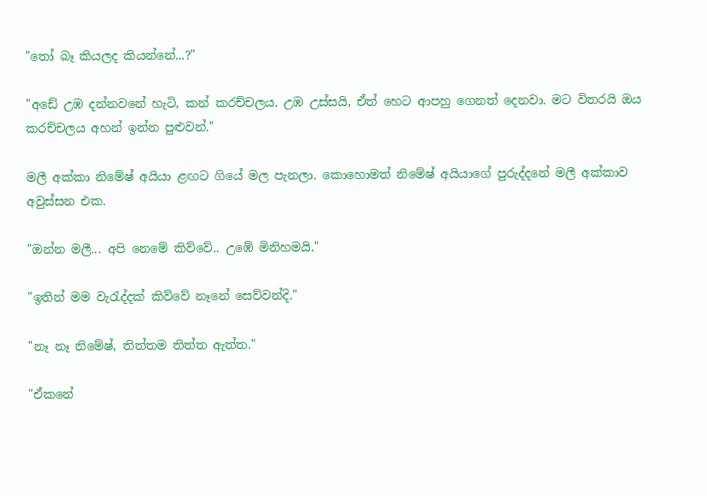"තෝ බෑ කියලද කියන්නේ...?"

"අඩේ උඹ දන්නවනේ හැටි, කන් කරච්චලය. උඹ උස්සයි, ඒත් හෙට ආපහු ගෙනත් දෙනවා. මට විතරයි ඔය කරච්චලය අහන් ඉන්න පුළුවන්."

මලී අක්කා නිමේෂ් අයියා ළඟට ගියේ මල පැනලා. කොහොමත් නිමේෂ් අයියාගේ පුරුද්දනේ මලී අක්කාව අවුස්සන එක.

"ඔන්න මලී... අපි නෙමේ කිව්වේ.. උඹේ මිනිහමයි."

"ඉතින් මම වැරැද්දක් කිව්වේ නෑනේ සෙව්වන්දි."

"නෑ නෑ නිමේෂ්, තිත්තම තිත්ත ඇත්ත."

"ඒකනේ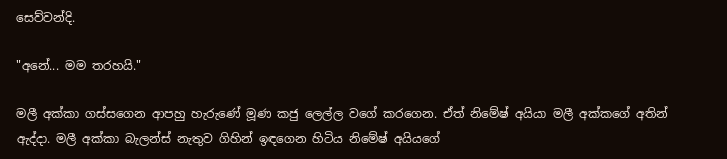සෙව්වන්දි.

"අනේ... මම තරහයි."

මලී අක්කා ගස්සගෙන ආපහු හැරුණේ මූණ කජු ලෙල්ල වගේ කරගෙන. ඒත් නිමේෂ් අයියා මලී අක්කගේ අතින් ඇද්දා. මලී අක්කා බැලන්ස් නැතුව ගිහින් ඉඳගෙන හිටිය නිමේෂ් අයියගේ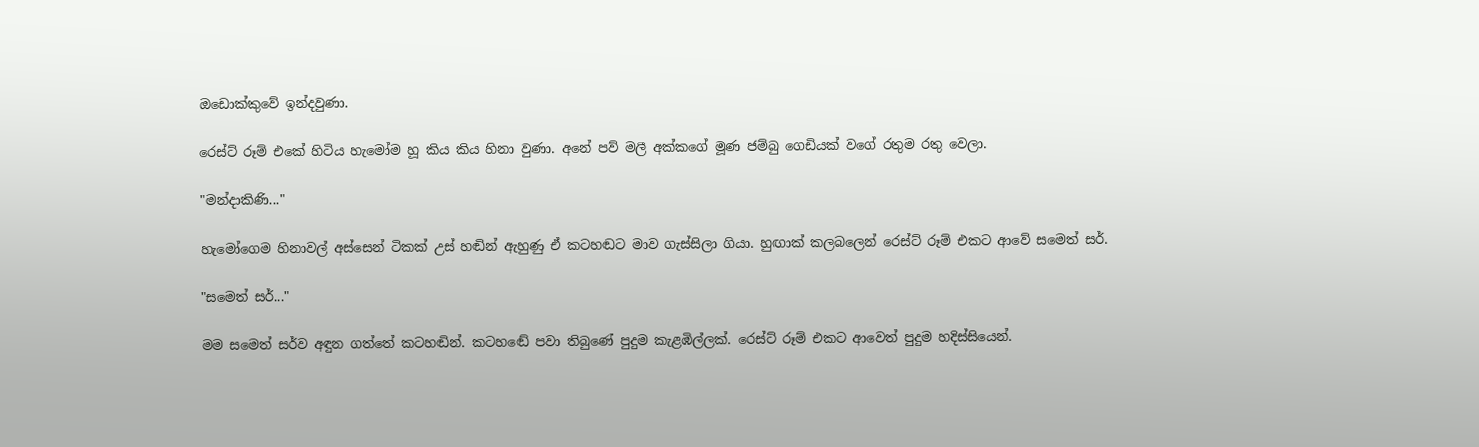ඔඩොක්කුවේ ඉන්දවුණා.

රෙස්ට් රූම් එකේ හිටිය හැමෝම හූ කිය කිය හිනා වුණා. අනේ පව් මලී අක්කගේ මූණ ජම්බු ගෙඩියක් වගේ රතුම රතු වෙලා.

"මන්දාකිණි..."

හැමෝගෙම හිනාවල් අස්සෙන් ටිකක් උස් හඬින් ඇහුණු ඒ කටහඬට මාව ගැස්සිලා ගියා. හුඟාක් කලබලෙන් රෙස්ට් රූම් එකට ආවේ සමෙත් සර්.

"සමෙත් සර්..."

මම සමෙත් සර්ව අඳුන ගත්තේ කටහඬින්. කටහඬේ පවා තිබුණේ පුදුම කැළඹිල්ලක්. රෙස්ට් රූම් එකට ආවෙත් පුදුම හදිස්සියෙන්.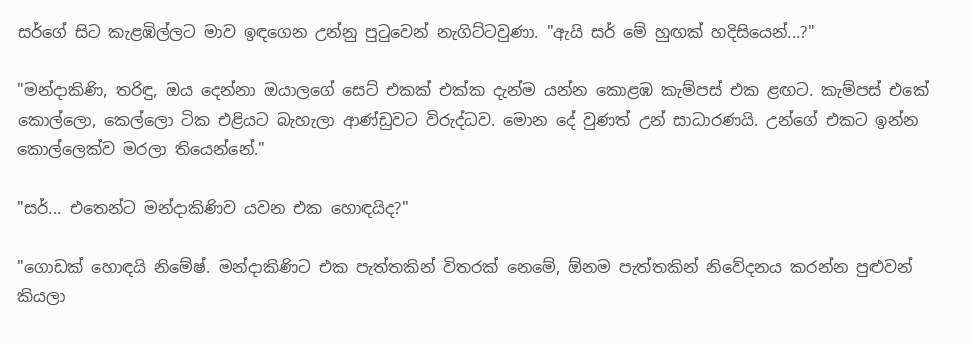සර්ගේ සිට කැළඹිල්ලට මාව ඉඳගෙන උන්නු පුටුවෙන් නැගිට්ටවුණා. "ඇයි සර් මේ හුඟක් හදිසියෙන්...?"

"මන්දාකිණි, තරිඳු, ඔය දෙන්නා ඔයාලගේ සෙට් එකක් එක්ක දැන්ම යන්න කොළඹ කැම්පස් එක ළඟට. කැම්පස් එකේ කොල්ලො, කෙල්ලො ටික එළියට බැහැලා ආණ්ඩුවට විරුද්ධව. මොන දේ වුණත් උන් සාධාරණයි. උන්ගේ එකට ඉන්න කොල්ලෙක්ව මරලා තියෙන්නේ."

"සර්... එතෙන්ට මන්දාකිණිව යවන එක හොඳයිද?"

"ගොඩක් හොඳයි නිමේෂ්. මන්දාකිණිට එක පැත්තකින් විතරක් නෙමේ, ඕනම පැත්තකින් නිවේදනය කරන්න පුළුවන් කියලා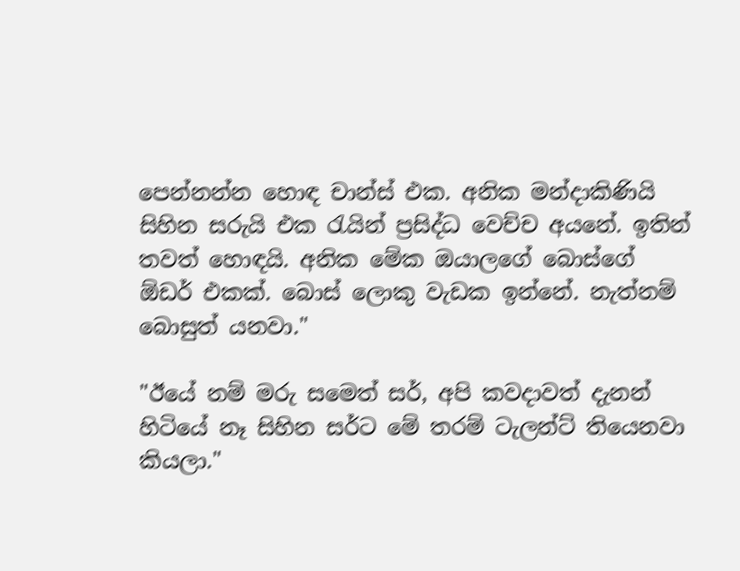පෙන්නන්න හොඳ චාන්ස් එක. අනික මන්දාකිණියි සිහින සරුයි එක රැයින් ප්‍රසිද්ධ වෙච්ච අයනේ. ඉතින් තවත් හොඳයි. අනික මේක ඔයාලගේ බොස්ගේ ඕඩර් එකක්. බොස් ලොකු වැඩක ඉන්නේ. නැත්නම් බොසුත් යනවා."

"ඊයේ නම් මරු සමෙත් සර්, අපි කවදාවත් දැනන් හිටියේ නෑ සිහින සර්ට මේ තරම් ටැලන්ට් තියෙනවා කියලා."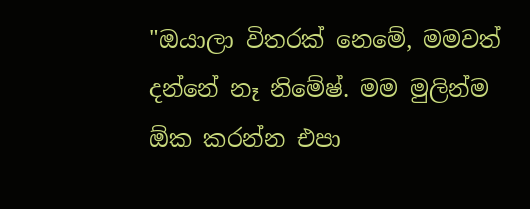"ඔයාලා විතරක් නෙමේ, මමවත් දන්නේ නෑ නිමේෂ්. මම මුලින්ම ඕක කරන්න එපා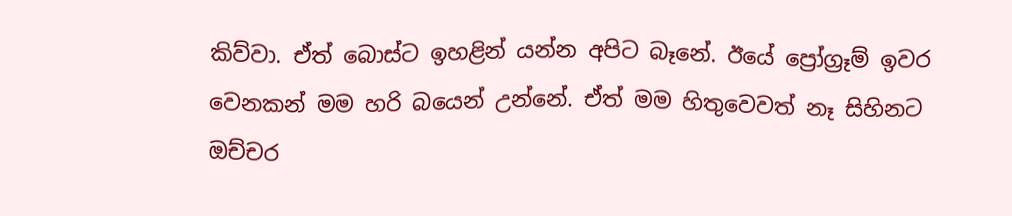කිව්වා. ඒත් බොස්ට ඉහළින් යන්න අපිට බෑනේ. ඊයේ ප්‍රෝග්‍රෑම් ඉවර වෙනකන් මම හරි බයෙන් උන්නේ. ඒත් මම හිතුවෙවත් නෑ සිහිනට ඔච්චර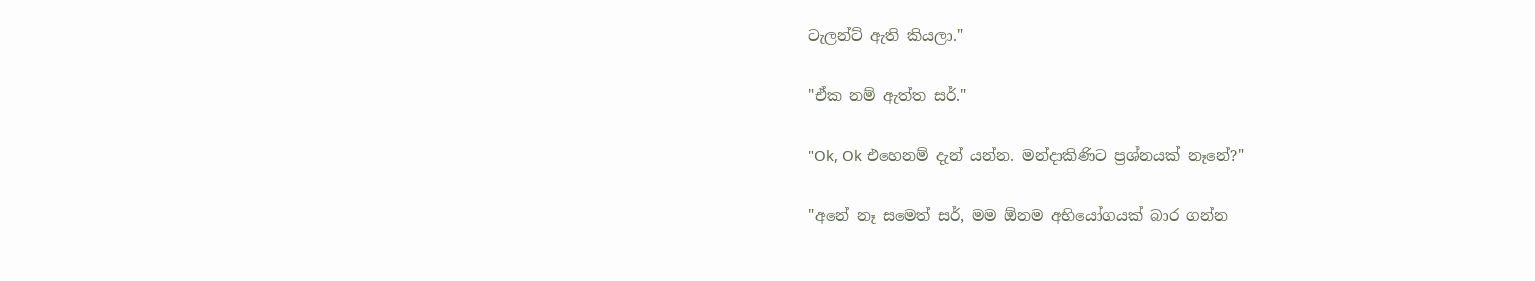ටැලන්ට් ඇති කියලා."

"ඒක නම් ඇත්ත සර්."

"Ok, Ok එහෙනම් දැන් යන්න. මන්දාකිණිට ප්‍රශ්නයක් නෑනේ?"

"අනේ නෑ සමෙත් සර්, මම ඕනම අභියෝගයක් බාර ගන්න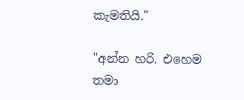කැමතියි."

"අන්න හරි. එහෙම තමා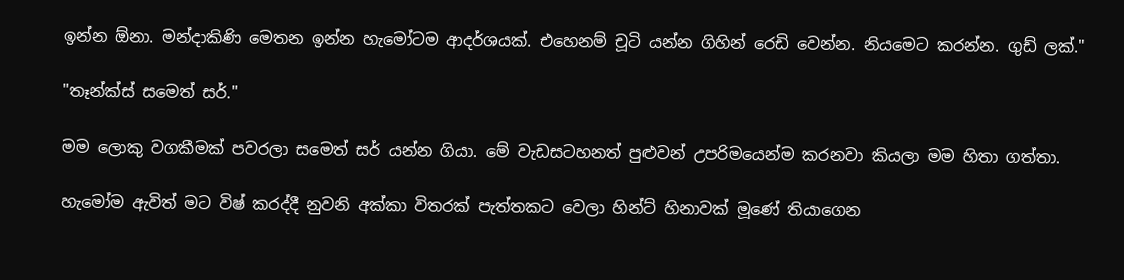ඉන්න ඕනා. මන්දාකිණි මෙතන ඉන්න හැමෝටම ආදර්ශයක්. එහෙනම් චූටි යන්න ගිහින් රෙඩි වෙන්න. නියමෙට කරන්න. ගුඩ් ලක්."

"තෑන්ක්ස් සමෙත් සර්."

මම ලොකු වගකීමක් පවරලා සමෙත් සර් යන්න ගියා. මේ වැඩසටහනත් පුළුවන් උපරිමයෙන්ම කරනවා කියලා මම හිතා ගත්තා.

හැමෝම ඇවිත් මට විෂ් කරද්දී නුවනි අක්කා විතරක් පැත්තකට වෙලා හින්ට් හිනාවක් මූණේ තියාගෙන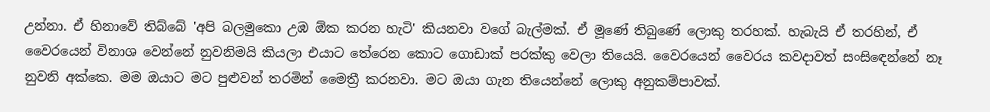උන්නා. ඒ හිනාවේ තිබ්බේ 'අපි බලමුකො උඹ ඕක කරන හැටි' කියනවා වගේ බැල්මක්. ඒ මූණේ තිබුණේ ලොකු තරහක්. හැබැයි ඒ තරහින්, ඒ වෛරයෙන් විනාශ වෙන්නේ නුවනිමයි කියලා එයාට තේරෙන කොට ගොඩාක් පරක්කු වෙලා තියෙයි. වෛරයෙන් වෛරය කවදාවත් සංසිඳෙන්නේ නෑ නුවනි අක්කෙ. මම ඔයාට මට පුළුවන් තරමින් මෛත්‍රී කරනවා. මට ඔයා ගැන තියෙන්නේ ලොකු අනුකම්පාවක්.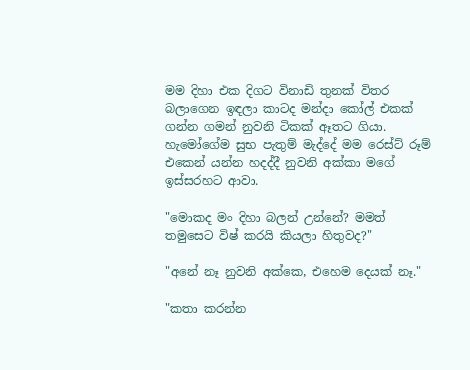මම දිහා එක දිගට විනාඩි තුනක් විතර බලාගෙන ඉඳලා කාටද මන්දා කෝල් එකක් ගන්න ගමන් නුවනි ටිකක් ඈතට ගියා. හැමෝගේම සුභ පැතුම් මැද්දේ මම රෙස්ට් රූම් එකෙන් යන්න හදද්දී නුවනි අක්කා මගේ ඉස්සරහට ආවා.

"මොකද මං දිහා බලන් උන්නේ? මමත් තමුසෙට විෂ් කරයි කියලා හිතුවද?"

"අනේ නෑ නුවනි අක්කෙ, එහෙම දෙයක් නෑ."

"කතා කරන්න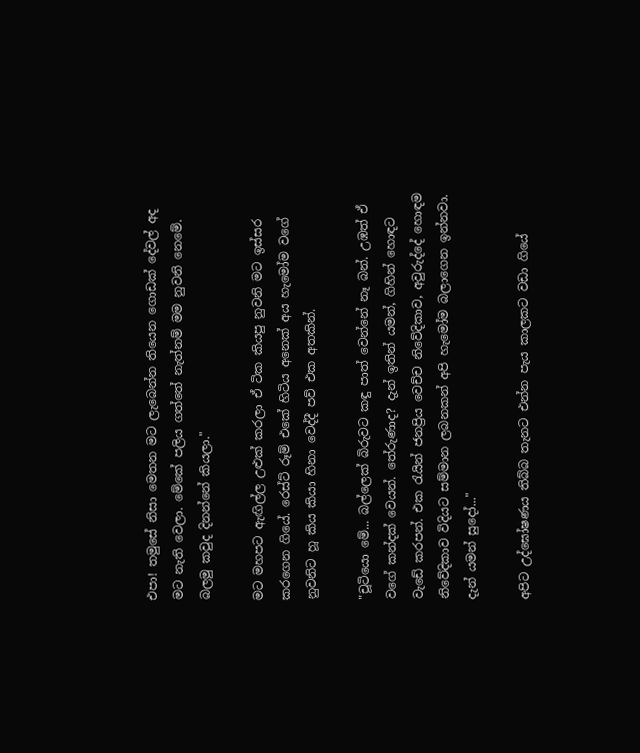එපා! තමුසේ නිසා මෙතන මට ලැබෙන්න තියෙන ගොඩක් දේවල් අද මට නැති වෙලා. මේකේ පලිය ගත්තේ නැත්නම් මම නුවනි නෙමේ. බලමු කවුද දිනන්නේ කියලා."

මට මහපට ඇඟිල්ල උළුක් කරලා ඒ ටික කියපු නුවනි මට ඉස්සර කරගෙන ගියේ. රෙස්ට් රූම් එකේ හිටිය අනෙක් අය හැමෝම වගේ නුවනිට හූ කිය කියා හිනා වෙද්දී පව් එක අතකින්.

"චූටියො මේ... බල්ලෙක් බිරුවට කඳු පාත් වෙන්නේ නෑ බන්. උඹත් ඒ වගේ කන්දක් වෙයන්. තේරුණාද? දැන් ඉතින් යමන්, ගිහින් හොඳට වැඩේ කරපන්. එක රැයින් ජනප්‍රිය වෙච්ච නිවේදිකාව, අවුරුද්දේ හොඳම නිවේදිකාව විදියට සම්මාන ලබනකන් අපි හැමෝම බලාගෙන ඉන්නවා. දැන් යමන් සුදෝ..."

අපිට උද්ඝෝෂණය තිබ්බ තැනට එන්න පැය කාලකට වඩා ගියේ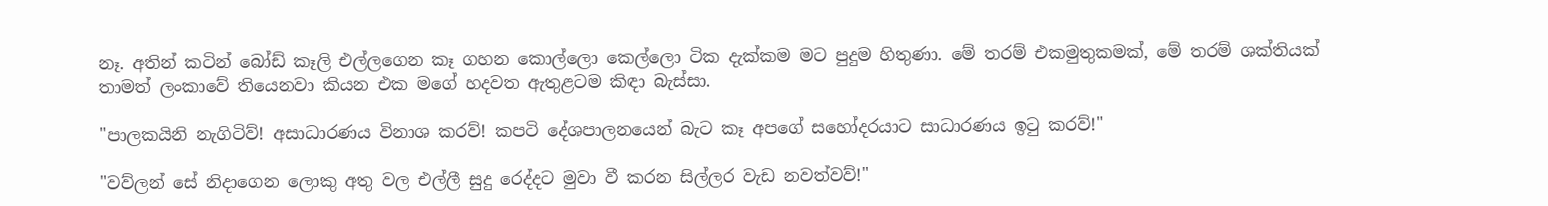නෑ. අතින් කටින් බෝඩ් කෑලි එල්ලගෙන කෑ ගහන කොල්ලො කෙල්ලො ටික දැක්කම මට පුදුම හිතුණා. මේ තරම් එකමුතුකමක්, මේ තරම් ශක්තියක් තාමත් ලංකාවේ තියෙනවා කියන එක මගේ හදවත ඇතුළටම කිඳා බැස්සා.

"පාලකයිනි නැගිටිව්! අසාධාරණය විනාශ කරව්! කපටි දේශපාලනයෙන් බැට කෑ අපගේ සහෝදරයාට සාධාරණය ඉටු කරව්!"

"වව්ලන් සේ නිදාගෙන ලොකු අතු වල එල්ලී සුදු රෙද්දට මුවා වී කරන සිල්ලර වැඩ නවත්වව්!"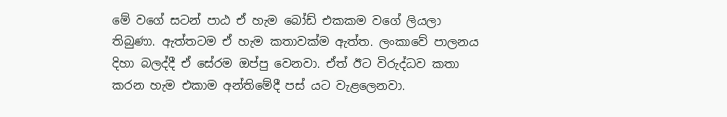මේ වගේ සටන් පාඨ ඒ හැම බෝඩ් එකකම වගේ ලියලා තිබුණා. ඇත්තටම ඒ හැම කතාවක්ම ඇත්ත. ලංකාවේ පාලනය දිහා බලද්දී ඒ සේරම ඔප්පු වෙනවා. ඒත් ඊට විරුද්ධව කතා කරන හැම එකාම අන්තිමේදී පස් යට වැළලෙනවා.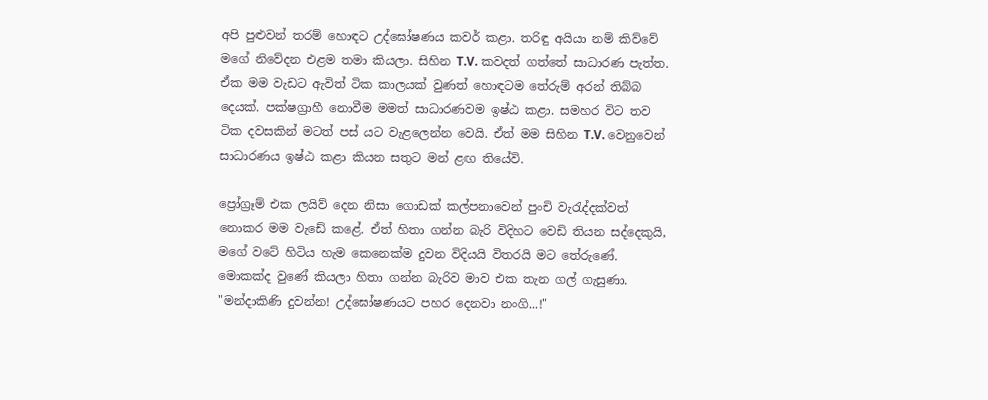අපි පුළුවන් තරම් හොඳට උද්ඝෝෂණය කවර් කළා. තරිඳු අයියා නම් කිව්වේ මගේ නිවේදන එළම තමා කියලා. සිහින T.V. කවදත් ගත්තේ සාධාරණ පැත්ත. ඒක මම වැඩට ඇවිත් ටික කාලයක් වුණත් හොඳටම තේරුම් අරන් තිබ්බ දෙයක්. පක්ෂග්‍රාහී නොවීම මමත් සාධාරණවම ඉෂ්ඨ කළා. සමහර විට තව ටික දවසකින් මටත් පස් යට වැළලෙන්න වෙයි. ඒත් මම සිහින T.V. වෙනුවෙන් සාධාරණය ඉෂ්ඨ කළා කියන සතුට මන් ළඟ තියේවි.

ප්‍රෝග්‍රෑම් එක ලයිව් දෙන නිසා ගොඩක් කල්පනාවෙන් පුංචි වැරැද්දක්වත් නොකර මම වැඩේ කළේ. ඒත් හිතා ගන්න බැරි විදිහට වෙඩි තියන සද්දෙකුයි, මගේ වටේ හිටිය හැම කෙනෙක්ම දුවන විදියයි විතරයි මට තේරුණේ. මොකක්ද වුණේ කියලා හිතා ගන්න බැරිව මාව එක තැන ගල් ගැසුණා. "මන්දාකිණි දුවන්න! උද්ඝෝෂණයට පහර දෙනවා නංගි...!"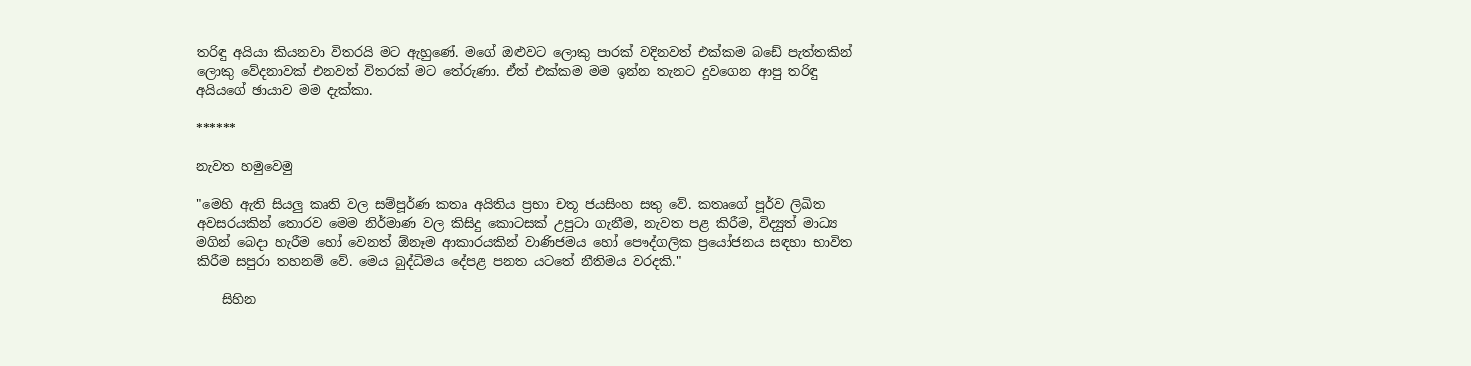තරිඳු අයියා කියනවා විතරයි මට ඇහුණේ. මගේ ඔළුවට ලොකු පාරක් වදිනවත් එක්කම බඩේ පැත්තකින් ලොකු වේදනාවක් එනවත් විතරක් මට තේරුණා. ඒත් එක්කම මම ඉන්න තැනට දුවගෙන ආපු තරිඳු අයියගේ ඡායාව මම දැක්කා.

******

නැවත හමුවෙමු

"මෙහි ඇති සියලු කෘති වල සම්පූර්ණ කතෘ අයිතිය ප්‍රභා චතූ ජයසිංහ සතු වේ. කතෘගේ පූර්ව ලිඛිත අවසරයකින් තොරව මෙම නිර්මාණ වල කිසිදු කොටසක් උපුටා ගැනීම, නැවත පළ කිරීම, විද්‍යුත් මාධ්‍ය මගින් බෙදා හැරීම හෝ වෙනත් ඕනෑම ආකාරයකින් වාණිජමය හෝ පෞද්ගලික ප්‍රයෝජනය සඳහා භාවිත කිරීම සපුරා තහනම් වේ. මෙය බුද්ධිමය දේපළ පනත යටතේ නීතිමය වරදකි."

    සිහින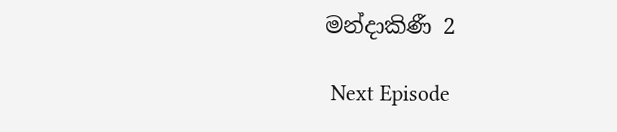මන්දාකිණී 2

 Next Episode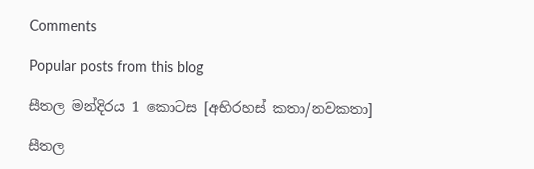Comments

Popular posts from this blog

සීතල මන්දිරය 1 කොටස [අභිරහස් කතා/නවකතා]

සීතල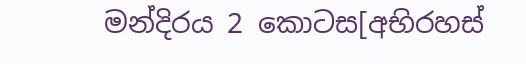මන්දිරය 2 කොටස[අභිරහස්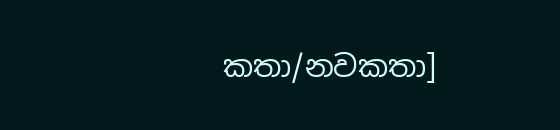කතා/නවකතා]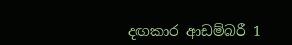දඟකාර ආඩම්බරී 1